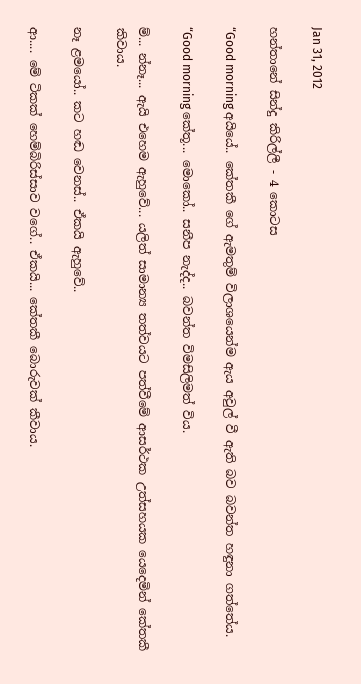Jan 31, 2012

හන්තානේ සින්දු කිරිල්ලී - 4 කොටස

“Good morning අයියේ.. කේතකී ගේ ඇමතුම් විලාශයෙන්ම ඇය අවුල් වී ඇති බව බවන්ත හඳුනා ගත්තේය.

“Good morning කේතූ... මොකෝ.. සනීප නැද්ද.. බවන්ත විමසිලිමත් විය.

ම්... න්නෑ... ඇයි එහෙම ඇහුවේ... යලිත් සාමාන්‍ය තත්වයට පත්වීමේ ආසර්ථක උත්සහයක යෙදෙමින් කේතකී කිවාය.

නෑ ළමයෝ.. කට හඬ වෙනස්.. ඒකයි ඇහුවේ..

ආ.... මේ ටිකක් හෙම්බිරිස්සාව වගේ.. ඒකයි... කේතකී බොරුවක් කීවාය.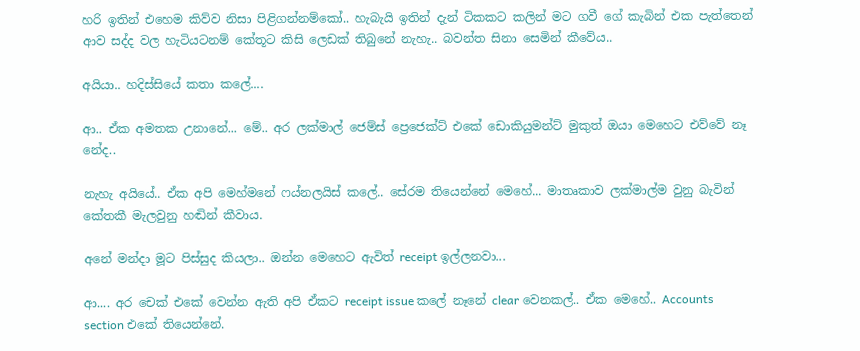හරි ඉතින් එහෙම කිව්ව නිසා පිළිගන්නම්කෝ.. හැබැයි ඉතින් දැන් ටිකකට කලින් මට ගවී ගේ කැබින් එක පැත්තෙන් ආව සද්ද වල හැටියටනම් කේතූට කිසි ලෙඩක් තිබුනේ නැහැ.. බවන්ත සිනා සෙමින් කීවේය..

අයියා.. හදිස්සියේ කතා කලේ....

ආ.. ඒක අමතක උනානේ... මේ.. අර ලක්මාල් ජෙම්ස් ප්‍රෙජෙක්ට් එකේ ඩොකියුමන්ට් මුකුත් ඔයා මෙහෙට එව්වේ නෑ නේද..

නැහැ අයියේ.. ඒක අපි මෙහ්මනේ ෆය්නලයිස් කලේ.. සේරම තියෙන්නේ මෙහේ... මාතෘකාව ලක්මාල්ම වුනු බැවින් කේතකී මැලවුනු හඬින් කීවාය.

අනේ මන්දා මූට පිස්සුද කියලා.. ඔන්න මෙහෙට ඇවිත් receipt ඉල්ලනවා...

ආ.... අර චෙක් එකේ වෙන්න ඇති අපි ඒකට receipt issue කලේ නෑනේ clear වෙනකල්.. ඒක මෙහේ.. Accounts section එකේ තියෙන්නේ.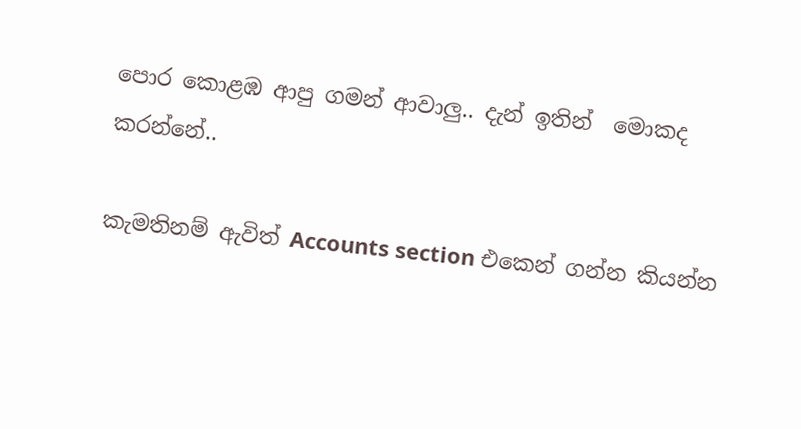පොර කොළඹ ආපු ගමන් ආවාලු.. දැන් ඉතින්  මොකද කරන්නේ..

කැමතිනම් ඇවිත් Accounts section එකෙන් ගන්න කියන්න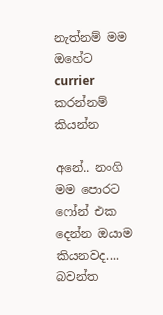නැත්නම් මම ඔහේට currier කරන්නම් කියන්න

අනේ.. නංගි මම පොරට ෆෝන් එක දෙන්න ඔයාම කියනවද.... බවන්ත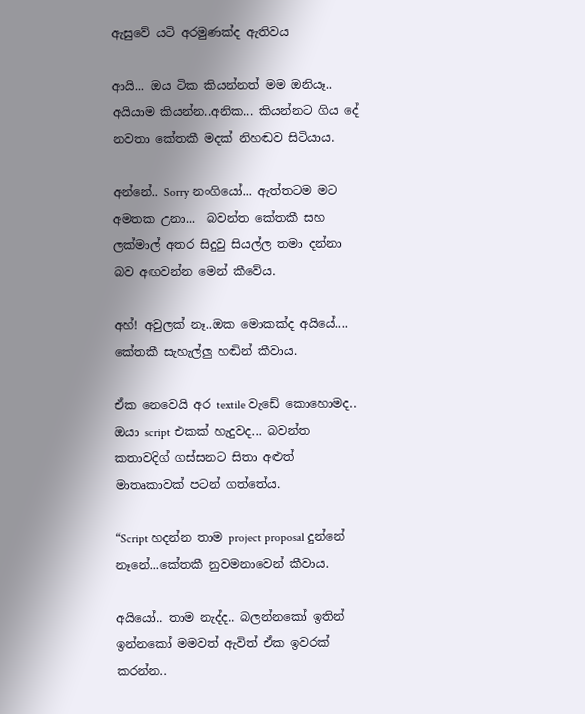ඇසුවේ යටි අරමුණක්ද ඇතිවය

ආයි... ඔය ටික කියන්නත් මම ඔනියෑ.. අයියාම කියන්න..අනික... කියන්නට ගිය දේ නවතා කේතකී මදක් නිහඬව සිටියාය.

අන්නේ.. Sorry නංගියෝ... ඇත්තටම මට අමතක උනා...  බවන්ත කේතකී සහ ලක්මාල් අතර සිදුවු සියල්ල තමා දන්නා බව අඟවන්න මෙන් කීවේය.

අහ්! අවුලක් නෑ..ඔක මොකක්ද අයියේ....   කේතකී සැහැල්ලු හඬින් කීවාය.

ඒක නෙවෙයි අර textile වැඩේ කොහොමද.. ඔයා script එකක් හැදුවද... බවන්ත කතාවදිග් ගස්සනට සිතා අළුත් මාතෘකාවක් පටන් ගත්තේය.

“Script හදන්න තාම project proposal දුන්නේ නෑනේ...කේතකී නුවමනාවෙන් කීවාය.

අයියෝ.. තාම නැද්ද.. බලන්නකෝ ඉතින් ඉන්නකෝ මමවත් ඇවිත් ඒක ඉවරක් කරන්න..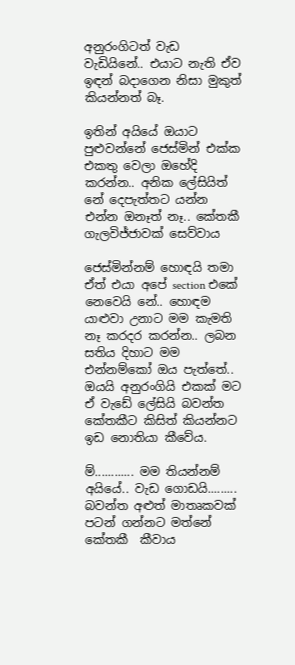අනුරංගිටත් වැඩ වැඩියිනේ.. එයාට නැති ඒව ඉඳන් බදාගෙන නිසා මුකුත් කියන්නත් බෑ.

ඉතින් අයියේ ඔයාට පුළුවන්නේ ජෙස්මින් එක්ක එකතු වෙලා ඔහේදි කරන්න.. අනික ලේසියිත් නේ දෙපැත්තට යන්න එන්න ඔනෑත් නෑ.. කේතකී ගැලවිජ්ජාවක් සෙව්වාය

ජෙස්මින්නම් හොඳයි තමා ඒත් එයා අපේ section එකේ නෙවෙයි නේ.. හොඳම යාළුවා උනාට මම කැමති නෑ කරදර කරන්න.. ලබන සතිය දිහාට මම එන්නම්කෝ ඔය පැත්තේ.. ඔයයි අනුරංගියි එකක් මට ඒ වැඩේ ලේසියි බවන්ත කේතකීට කිසිත් කියන්නට ඉඩ නොතියා කීවේය.

ම්............ මම තියන්නම් අයියේ.. වැඩ ගොඩයි......... බවන්ත අළුත් මාතෘකවක් පටන් ගන්නට මත්නේ කේතකී  කීවාය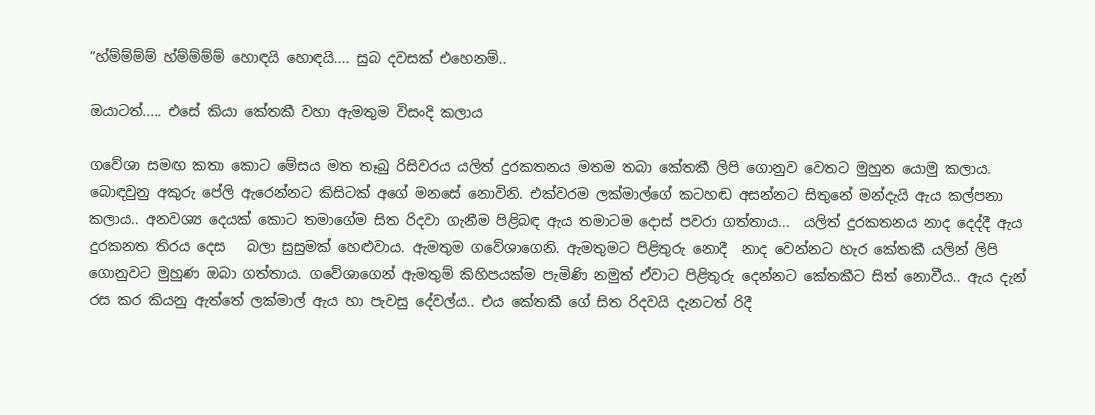“හ්ම්ම්ම්ම් හ්ම්ම්ම්ම් හොඳයි හොඳයි.... සුබ දවසක් එහෙනම්..

ඔයාටත්..... එසේ කියා කේතකී වහා ඇමතුම විසංදි කලාය

ගවේශා සමඟ කතා කොට මේසය මත තෑබු රිසිවරය යලිත් දුරකතනය මතම තබා කේතකී ලිපි ගොනුව වෙතට මුහුන යොමු කලාය. බොඳවුනු අකුරු පේලි ඇරෙන්නට කිසිටක් අගේ මනසේ නොවිනි. එක්වරම ලක්මාල්ගේ කටහඬ අසන්නට සිතුනේ මන්දැයි ඇය කල්පනා කලාය.. අනවශ්‍ය දෙයක් කොට තමාගේම සිත රිදවා ගැනීම පිළිබඳ ඇය තමාටම දොස් පවරා ගත්තාය...  යලිත් දුරකතනය නාද දෙද්දී ඇය දුරකනත තිරය දෙස   බලා සුසුමක් හෙළුවාය. ඇමතුම ගවේශාගෙනි. ඇමතුමට පිළිතුරු නොදී  නාද වෙන්නට හැර කේතකී යලින් ලිපි ගොනුවට මුහුණ ඔබා ගත්තාය. ගවේශාගෙන් ඇමතුම් කිහිපයක්ම පැමිණි නමුත් ඒවාට පිළිතුරු දෙන්නට කේතකීට සිත් නොවීය.. ඇය දැන් රස කර කියනු ඇත්තේ ලක්මාල් ඇය හා පැවසු දේවල්ය.. එය කේතකී ගේ සිත රිදවයි දැනටත් රිදී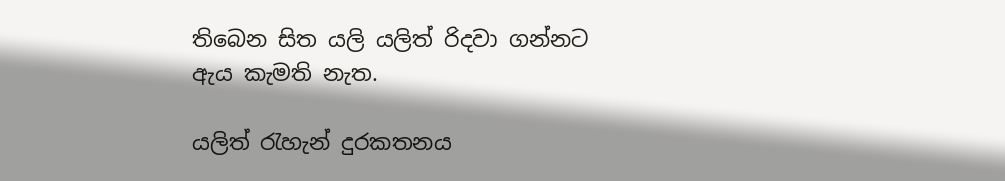තිබෙන සිත යලි යලිත් රිදවා ගන්නට ඇය කැමති නැත.

යලිත් රැහැන් දුරකතනය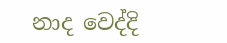නාද වෙද්දි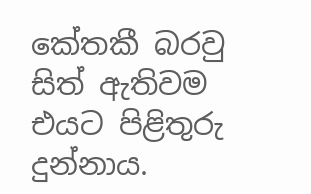කේතකී බරවු සිත් ඇතිවම එයට පිළිතුරු දුන්නාය.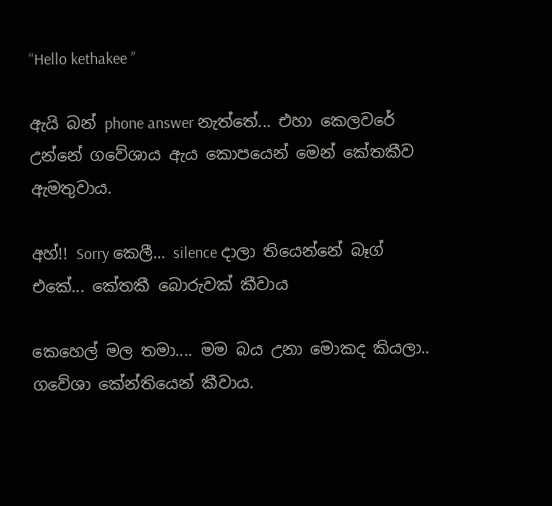“Hello kethakee ”

ඇයි බන් phone answer නැත්තේ... එහා කෙලවරේ උන්නේ ගවේශාය ඇය කොපයෙන් මෙන් කේතකීව ඇමතුවාය.

අහ්!! Sorry කෙලී... silence දාලා තියෙන්නේ බෑග් එකේ... කේතකී බොරුවක් කීවාය

කෙහෙල් මල තමා.... මම බය උනා මොකද කියලා.. ගවේශා කේන්තියෙන් කීවාය.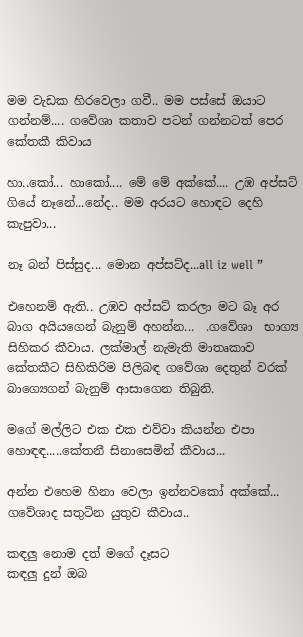මම වැඩක හිරවෙලා ගවී.. මම පස්සේ ඔයාට ගන්නම්.... ගවේශා කතාව පටන් ගන්නටත් පෙර කේතකී කිවාය

හා..කෝ... හාකෝ.... මේ මේ අක්කේ.... උඹ අප්සට් ගියේ නෑනේ...නේද.. මම අරයට හොඳට දෙහි කැපුවා...

නෑ බන් පිස්සුද... මොන අප්සට්ද...all iz well ”

එහෙනම් ඇති.. උඹව අප්සට් කරලා මට බෑ අර බාග අයියගෙන් බැනුම් අහන්න...  .ගවේශා  භාග්‍ය සිහිකර කීවාය. ලක්මාල් නැමැති මාතෘකාව කේතකීට සිහිකිරිම පිලිබඳ ගවේශා දෙතුන් වරක් බාග්‍යෙගන් බැනුම් ආසාගෙන තිබුනි.

මගේ මල්ලිට එක එක එව්වා කියන්න එපා හොඳඳ.....කේතනී සිනාසෙමින් කීවාය...

අන්න එහෙම හිනා වෙලා ඉන්නවකෝ අක්කේ... ගවේශාද සතුටින යුතුව කීවාය..

කඳලු නොම දත් මගේ දෑසට
කඳලු දුන් ඔබ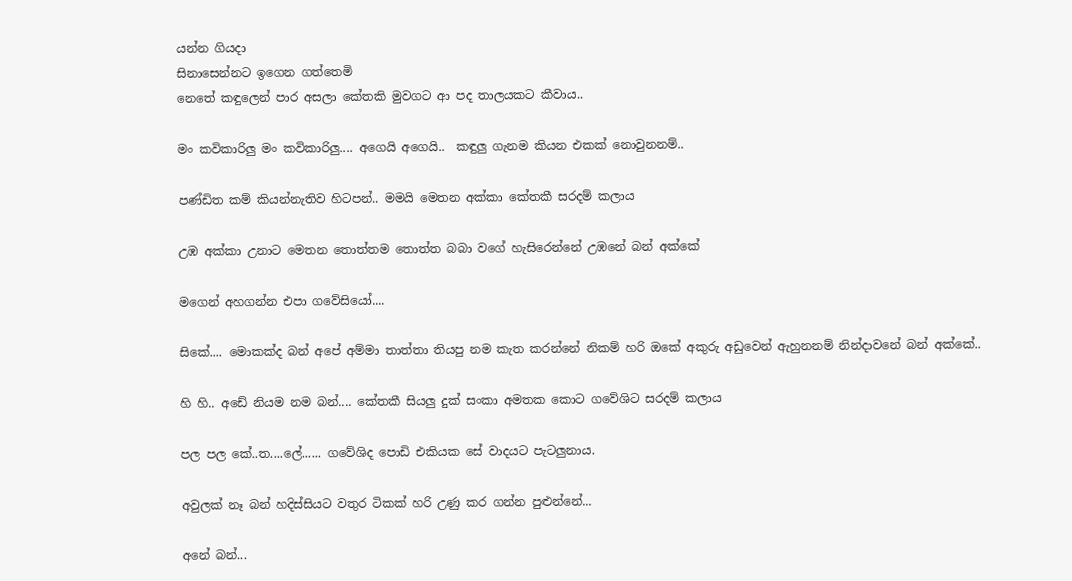යන්න ගියදා
සිනාසෙන්නට ඉගෙන ගත්තෙමි
නෙතේ කඳුලෙන් පාර අසලා කේතකි මුවගට ආ පද තාලයකට කීවාය..

මං කවිකාරිලු මං කවිකාරිලු.... අගෙයි අගෙයි..  කඳුලු ගැනම කියන එකක් නොවුනනම්..

පණ්ඩිත කම් කියන්නැතිව හිටපන්.. මමයි මෙතන අක්කා කේතකී සරදම් කලාය

උඹ අක්කා උනාට මෙතන තොත්තම තොත්ත බබා වගේ හැසිරෙන්නේ උඹනේ බන් අක්කේ

මගෙන් අහගන්න එපා ගවේසියෝ....

සිකේ.... මොකක්ද බන් අපේ අම්මා තාත්තා තියපු නම කැත කරන්නේ නිකම් හරි ඔකේ අකුරු අඩුවෙන් ඇහුනනම් නින්දාවනේ බන් අක්කේ..

හි හි.. අඩේ නියම නම බන්.... කේතකී සියලු දුක් සංකා අමතක කොට ගවේශිට සරදම් කලාය

පල පල කේ..ත....ලේ...... ගවේශිද පොඩි එකියක සේ වාදයට පැටලුනාය.

අවුලක් නෑ බන් හදිස්සියට වතුර ටිකක් හරි උණු කර ගන්න පුළුන්නේ...

අනේ බන්...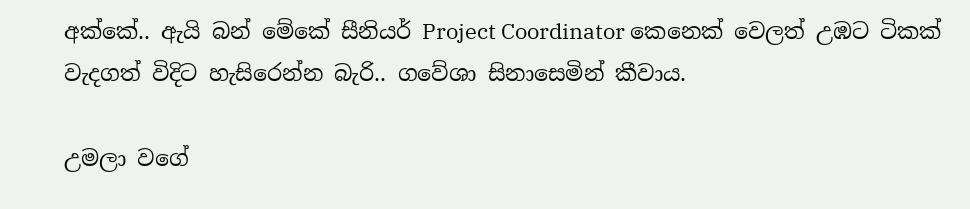අක්කේ.. ඇයි බන් මේකේ සීනියර් Project Coordinator කෙනෙක් වෙලත් උඹට ටිකක් වැදගත් විදිට හැසිරෙන්න බැරි.. ගවේශා සිනාසෙමින් කීවාය.

උමලා වගේ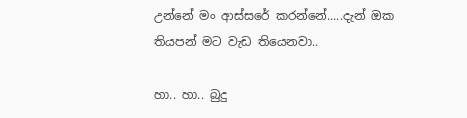උන්නේ මං ආස්සරේ කරන්නේ.....දැන් ඔක තියපන් මට වැඩ තියෙනවා..

හා.. හා.. බුදු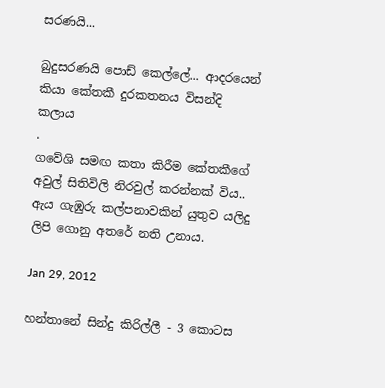සරණයි...

බුදුසරණයි පොඩ් කෙල්ලේ... ආදරයෙන් කියා කේතකී දුරකතනය විසන්දි කලාය
.
ගවේශි සමඟ කතා කිරීම කේතකීගේ අවුල් සිතිවිලි නිරවුල් කරන්නක් විය.. ඇය ගැඹුරු කල්පනාවකින් යුතුව යලිදු ලිපි ගොනු අතරේ නති උනාය.

Jan 29, 2012

හන්තානේ සින්දු කිරිල්ලී - 3 කොටස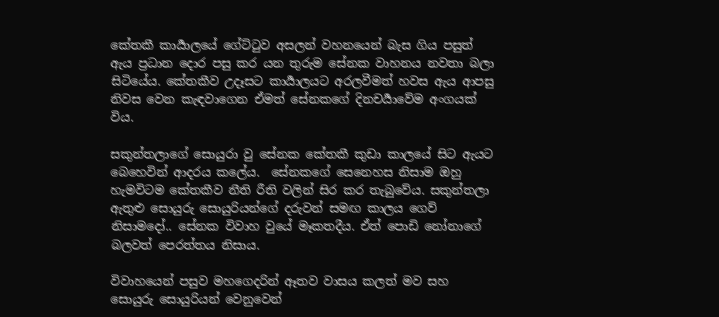කේතකී කාර්‍යාලයේ ගේට්ටුව අසලන් වහනයෙන් බැස ගිය පසුත් ඇය ප්‍රධාන දොර පසු කර යන තුරුම සේනක වාහනය නවතා බලා සිටියේය. කේතකීව උදෑසට කාර්‍යාලයට අරලවීමත් හවස ඇය ආපසු නිවස වෙන කැඳවාගෙන ඒමත් සේනකගේ දිනචර්‍යාවේම අංගයක් විය.

සකුන්තලාගේ සොයුරා වු සේනක කේතකී කුඩා කාලයේ සිට ඇයට බෙහෙවින් ආදරය කලේය.  සේනකගේ සෙනෙහස නිසාම ඔහු හැමවිටම කේතකීව නීති රීති වලින් සිර කර තැබුවේය. සකුන්තලා ඇතුළු සොයුරු සොයුරියන්ගේ දරුවන් සමඟ කාලය ගෙව් නිසාමදෝ.. සේනක විවාහ වුයේ මෑකතදීය. ඒත් පොඩි නෝනාගේ බලවත් පෙරත්තය නිසාය.

විවාහයෙන් පසුව මහගෙදරින් ඈතව වාසය කලත් මව සහ සොයුරු සොයුරියන් වෙනුවෙන්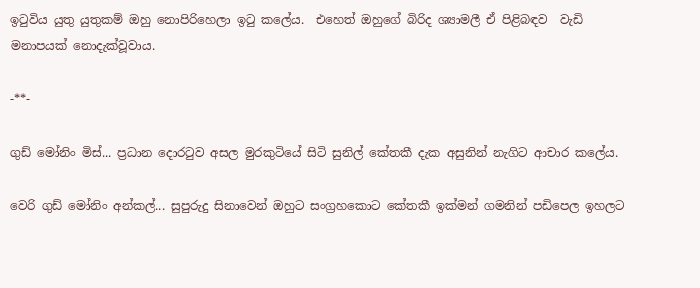ඉටුවිය යුතු යුතුකම් ඔහු නොපිරිහෙලා ඉටු කලේය.  එහෙත් ඔහුගේ බිරිද ශ්‍යාමලී ඒ පිළිබඳව  වැඩි මනාපයක් නොදැක්වූවාය.

-**-

ගුඩ් මෝනිං මිස්... ප්‍රධාන දොරටුව අසල මුරකුටියේ සිටි සුනිල් කේතකී දැක අසුනින් නැගිට ආචාර කලේය.

වෙරි ගුඩ් මෝනිං අන්කල්... සුපුරුදු සිනාවෙන් ඔහුට සංග්‍රහකොට කේතකී ඉක්මන් ගමනින් පඩිපෙල ඉහලට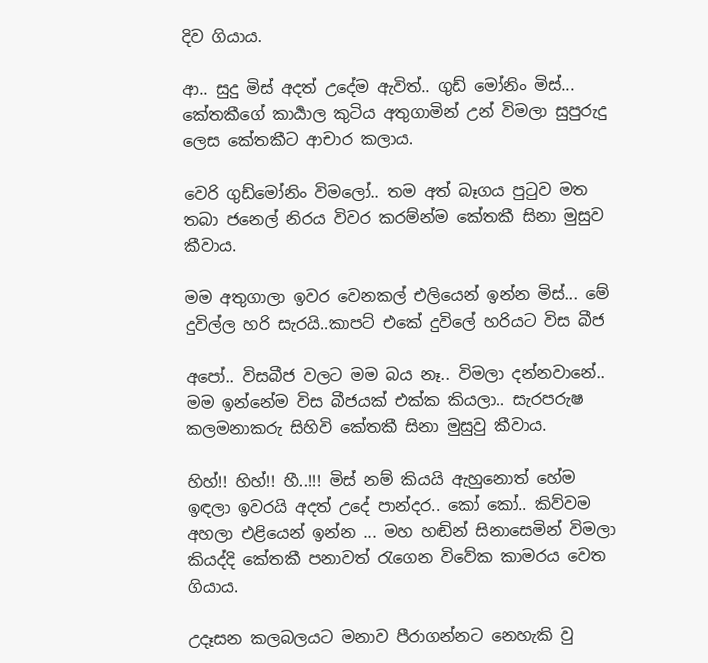දිව ගියාය.

ආ.. සුදු මිස් අදත් උදේම ඇවිත්.. ගුඩ් මෝනිං මිස්... කේතකීගේ කාර්‍යාල කුටිය අතුගාමින් උන් විමලා සුපුරුදු ලෙස කේතකීට ආචාර කලාය.

වෙරි ගුඩ්මෝනිං විමලෝ.. තම අත් බෑගය පුටුව මත තබා ජනෙල් නිරය විවර කරම්න්ම කේතකී සිනා මුසුව කීවාය.

මම අතුගාලා ඉවර වෙනකල් එලියෙන් ඉන්න මිස්... මේ දුවිල්ල හරි සැරයි..කාපට් එකේ දුවිලේ හරියට විස බීජ

අපෝ.. විසබීජ වලට මම බය නෑ.. විමලා දන්නවානේ.. මම ඉන්නේම විස බීජයක් එක්ක කියලා.. සැරපරුෂ කලමනාකරු සිහිවි කේතකී සිනා මුසුවු කීවාය.

හිහ්!! හිහ්!! හී..!!! මිස් නම් කියයි ඇහුනොත් හේම  ඉඳලා ඉවරයි අදත් උදේ පාන්දර.. කෝ කෝ.. කිව්වම අහලා එළියෙන් ඉන්න ... මහ හඬින් සිනාසෙමින් විමලා කියද්දි කේතකී පනාවත් රැගෙන විවේක කාමරය වෙත ගියාය.

උදෑසන කලබලයට මනාව පීරාගන්නට නෙහැකි වු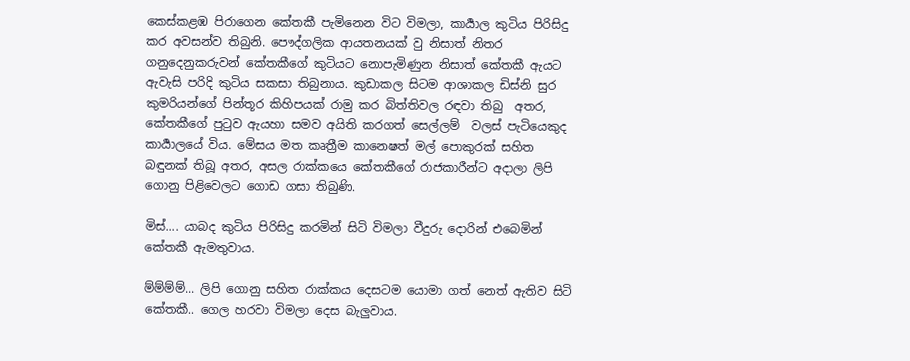කෙස්කළඹ පිරාගෙන කේතකී පැමිනෙන විට විමලා, කාර්‍යාල කුටිය පිරිසිදු කර අවසන්ව තිබුනි. පෞද්ගලික ආයතනයක් වු නිසාත් නිතර ගනුදෙනුකරුවන් කේතකීගේ කුටියට නොපැමිණුන නිසාත් කේතකී ඇයට ඇවැසි පරිදි කුටිය සකසා තිබුනාය. කුඩාකල සිටම ආශාකල ඩිස්නි සුර කුමරියන්ගේ පින්තූර කිහිපයක් රාමු කර බිත්තිවල රඳවා තිබු  අතර, කේතකීගේ පුටුව ඇයහා සමව අයිති කරගත් සෙල්ලම්  වලස් පැටියෙකුද කාර්‍යාලයේ විය. මේසය මත කෘත්‍රීම කානෙෂත් මල් පොකුරක් සහිත බඳුනක් තිබූ අතර, අසල රාක්කයෙ කේතකීගේ රාජකාරීන්ට අදාලා ලිපි ගොනු පිළිවෙලට ගොඩ ගසා තිබුණි.

මිස්.... යාබද කුටිය පිරිසිදු කරමින් සිටි විමලා වීදුරු දොරින් එබෙමින් කේතකී ඇමතුවාය.

ම්ම්ම්ම්... ලිපි ගොනු සහිත රාක්කය දෙසටම යොමා ගත් නෙත් ඇතිව සිටි කේතකී.. ගෙල හරවා විමලා දෙස බැලුවාය.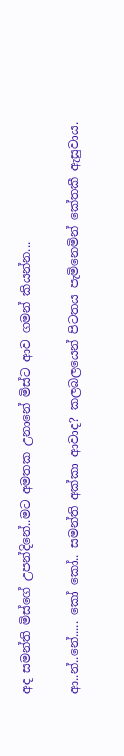අද සමන්ති මිස්ගේ උපන්දිනේ..මට අමතක උනානේ මිස්ට ආව ගමන් කියන්න...

ආ..න්..නේ..... කෝ කෝ.. සමන්ති අක්කා ආවාද? කලබලයෙන් පිටතය පැමිනෙමින් කේතකී ඇසුවාය.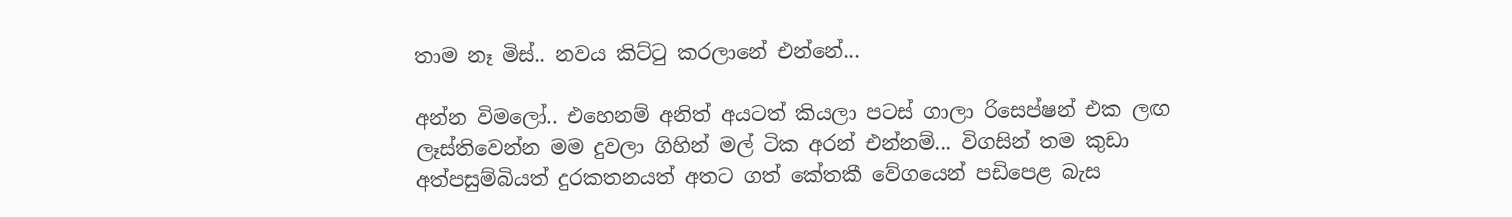තාම නෑ මිස්.. නවය කිට්ටු කරලානේ එන්නේ...

අන්න විමලෝ.. එහෙනම් අනිත් අයටත් කියලා පටස් ගාලා රිසෙප්ෂන් එක ලඟ ලෑස්තිවෙන්න මම දුවලා ගිහින් මල් ටික අරන් එන්නම්... විගසින් තම කුඩා අත්පසුම්බියත් දුරකතනයත් අතට ගත් කේතකී වේගයෙන් පඩිපෙළ බැස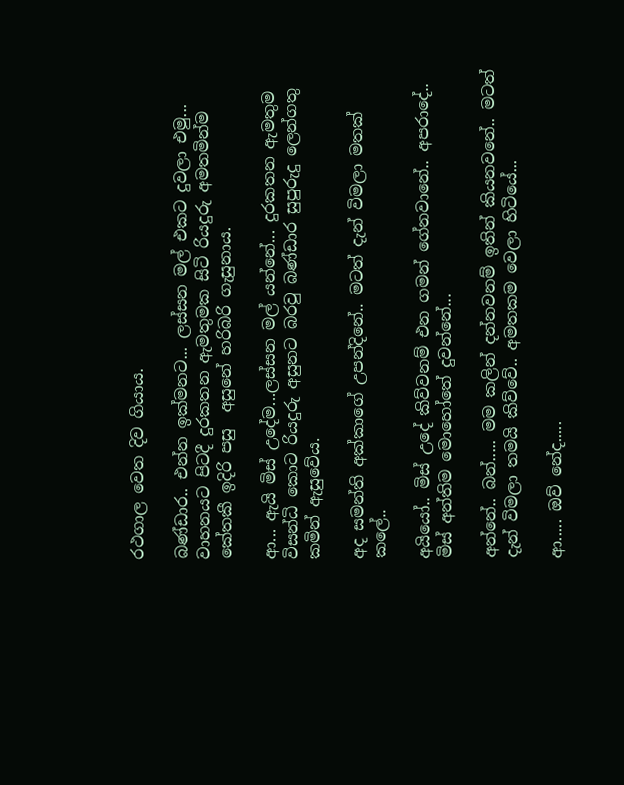රථගාල වෙත දිව ගියාය.

බණ්ඩාර.. එන්න ඉක්මනට... ලස්සන මල් එකට දුවලා එමු... වාහනයට පිටදී දුරකතන ඇමතුමක සිටි රියදුරු අමතමින්ම කේතකී ඉදිරි පසු  අසුනේ හරිබරි ගැසුනාය.

ආ... ඇයි මිස් උදේම...ලස්සන මල් යන්නේ... දුරකතන ඇමතුම විසන්ධි කොට රියදුරු අසුනට බරවු බණ්ඩාර සුපුරුදු ලෙන්ගතු කමින් ඇසුවේය.

අද සමන්ති අක්කාගේ උපන්දිනේ.. මටත් දැන් විමලා මතක් කලේ..

අයියෝ.. මිස් උදේ කිව්වනම් එන ගමන් ගේනවානේ.. අපරාදේ.. මිස් අන්තිම මොහෝතේ දුවන්නේ...

අන්නේ.. බන්..... මම කලින් දන්නවනම් ඉතින් කියනවනේ.. මටත් දැන් විමලා තමයි කිව්වේ.. අමතකම වෙලා හිටියේ...

ආ..... ඔව් නේද.....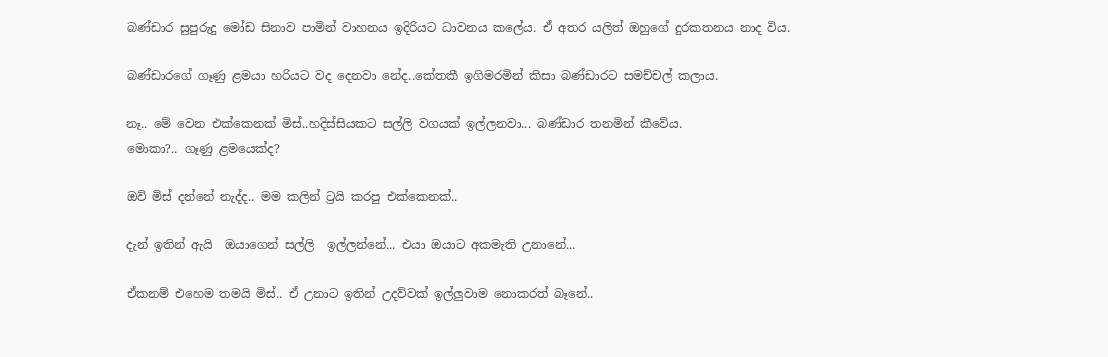බණ්ඩාර සුපුරුදු මෝඩ සිනාව පාමින් වාහනය ඉදිරියට ධාවනය කලේය. ඒ අතර යලිත් ඔහුගේ දුරකතනය නාද විය.

බණ්ඩාරගේ ගෑණු ළමයා හරියට වද දෙනවා නේද..කේතකී ඉගිමරමින් කිසා බණ්ඩාරට සමච්චල් කලාය.

නෑ.. මේ වෙන එක්කෙනක් මිස්..හදිස්සියකට සල්ලි වගයක් ඉල්ලනවා... බණ්ඩාර තනමින් කීවේය.
මොකා?.. ගෑණු ළමයෙක්ද?

ඔව් මිස් දන්නේ නැද්ද.. මම කලින් ට්‍රයි කරපු එක්කෙනක්..

දැන් ඉතින් ඇයි  ඔයාගෙන් සල්ලි  ඉල්ලන්නේ... එයා ඔයාට අකමැති උනානේ...

ඒකනම් එහෙම තමයි මිස්.. ඒ උනාට ඉතින් උදව්වක් ඉල්ලුවාම නොකරත් බෑනේ..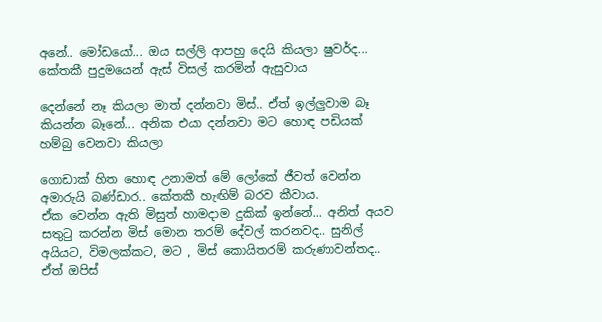අනේ.. මෝඩයෝ... ඔය සල්ලි ආපහු දෙයි කියලා ෂුවර්ද... කේතකී පුදුමයෙන් ඇස් විසල් කරමින් ඇසුවාය

දෙන්නේ නෑ කියලා මාත් දන්නවා මිස්.. ඒත් ඉල්ලුවාම බෑ කියන්න බෑනේ... අනික එයා දන්නවා මට හොඳ පඩියක් හම්බු වෙනවා කියලා

ගොඩාක් හිත හොඳ උනාමත් මේ ලෝකේ ජීවත් වෙන්න අමාරුයි බණ්ඩාර.. කේතකී හැඟිම් බරව කීවාය.
ඒක වෙන්න ඇති මිසුත් හාමදාම දුකික් ඉන්නේ... අනිත් අයව සතුටු කරන්න මිස් මොන තරම් දේවල් කරනවද.. සුනිල් අයියට, විමලක්කට, මට , මිස් කොයිතරම් කරුණාවන්තද.. ඒත් ඔපිස්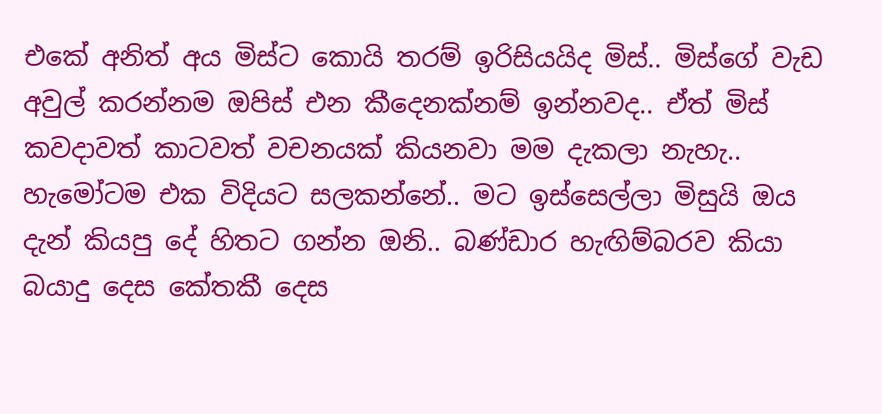එකේ අනිත් අය මිස්ට කොයි තරම් ඉරිසියයිද මිස්.. මිස්ගේ වැඩ අවුල් කරන්නම ඔපිස් එන කීදෙනක්නම් ඉන්නවද.. ඒත් මිස් කවදාවත් කාටවත් වචනයක් කියනවා මම දැකලා නැහැ.. හැමෝටම එක විදියට සලකන්නේ.. මට ඉස්සෙල්ලා මිසුයි ඔය දැන් කියපු දේ හිතට ගන්න ඔනි.. බණ්ඩාර හැඟිම්බරව කියා බයාදු දෙස කේතකී දෙස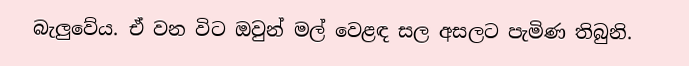බැලුවේය. ඒ වන විට ඔවුන් මල් වෙළඳ සල අසලට පැමිණ තිබුනි.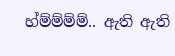හ්ම්ම්ම්ම්.. ඇති ඇති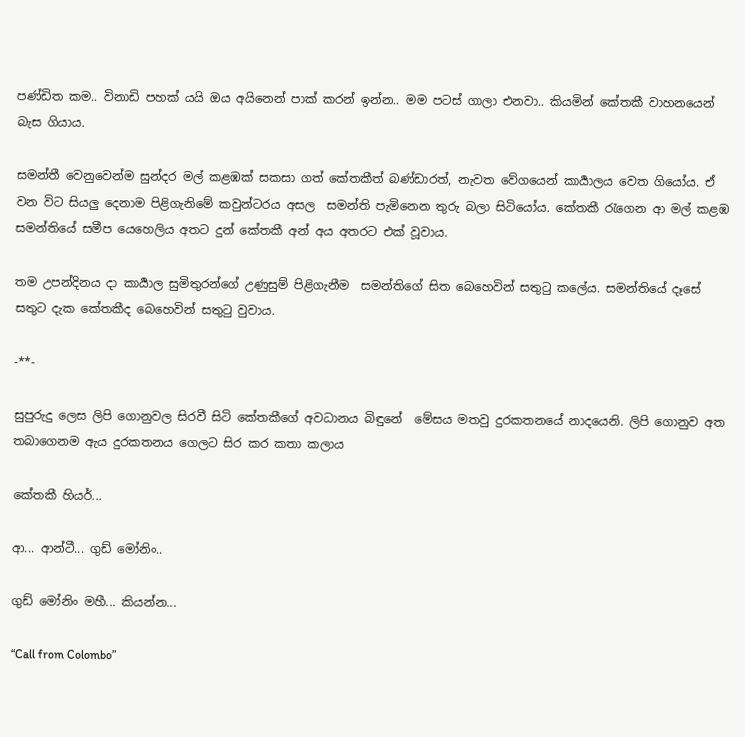පණ්ඩිත කම.. විනාඩි පහක් යයි ඔය අයිනෙන් පාක් කරන් ඉන්න.. මම පටස් ගාලා එනවා.. කියමින් කේතකී වාහනයෙන් බැස ගියාය.

සමන්තී වෙනුවෙන්ම සුන්දර මල් කළඹක් සකසා ගත් කේතකීත් බණ්ඩාරත්, නැවත වේගයෙන් කාර්‍යාලය වෙත ගියෝය. ඒ වන විට සියලු දෙනාම පිළිගැනිමේ කවුන්ටරය අසල  සමන්ති පැමිනෙන තුරු බලා සිටියෝය. කේතකී රැගෙන ආ මල් කළඹ සමන්තියේ සමීප යෙහෙලිය අතට දුන් කේතකී අන් අය අතරට එක් වූවාය.

තම උපන්දිනය දා කාර්‍යාල සුමිතුරන්ගේ උණුසුම් පිළිගැනීම  සමන්තිගේ සිත බෙහෙවින් සතුටු කලේය. සමන්තියේ දෑසේ සතුට දැක කේතකීද බෙහෙවින් සතුටු වුවාය.

-**-

සුපුරුදු ලෙස ලිපි ගොනුවල සිරවී සිටි කේතකීගේ අවධානය බිඳුනේ  මේසය මතවු දුරකතනයේ නාදයෙනි. ලිපි ගොනුව අත තබාගෙනම ඇය දුරකතනය ගෙලට සිර කර කතා කලාය

කේතකී හියර්...

ආ... ආන්ටී... ගුඩ් මෝනිං..

ගුඩ් මෝනිං මහී... කියන්න...

“Call from Colombo”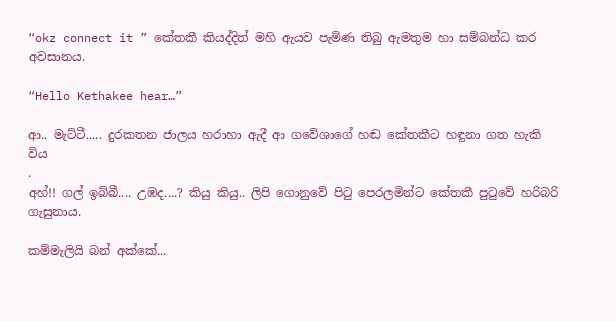“okz connect it ” කේතකී කියද්දිත් මහි ඇයව පැමිණ තිබු ඇමතුම හා සම්බන්ධ කර අවසානය.

“Hello Kethakee hear…”

ආ.. මැට්ටී..... දුරකතන ජාලය හරාහා ඇදී ආ ගවේශාගේ හඬ කේතකීට හඳුනා ගත හැකි විය
.
අහ්!! ගල් ඉබ්බී.... උඹද....? කියු කියු.. ලිපි ගොනුවේ පිටු පෙරලමින්ට කේතකී පුටුවේ හරිබරි ගැසුනාය.

කම්මැලියි බන් අක්කේ...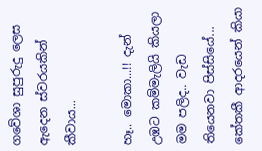ගවේශා සුපුරුදු ලෙස ඇදෙන ස්වරයකින් කීවාය...

හෑ.. මොකා...!! දැන් උඹට කම්මැලියි කියලා මම පලිද.. වැඩ තියෙනවා පිස්සියේ... කේතකී ආදරයෙන් කියා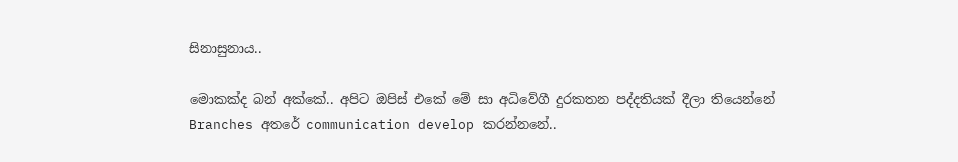සිනාසුනාය..

මොකක්ද බන් අක්කේ.. අපිට ඔපිස් එකේ මේ සා අධිවේගී දුරකතන පද්දතියක් දීලා තියෙන්නේ Branches අතරේ communication develop කරන්නනේ..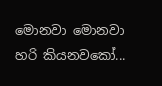මොනවා මොනවා හරි කියනවකෝ...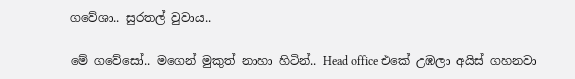ගවේශා.. සුරතල් වුවාය..

මේ ගවේසෝ.. මගෙන් මුකුත් නාහා හිටින්.. Head office එකේ උඹලා අයිස් ගහනවා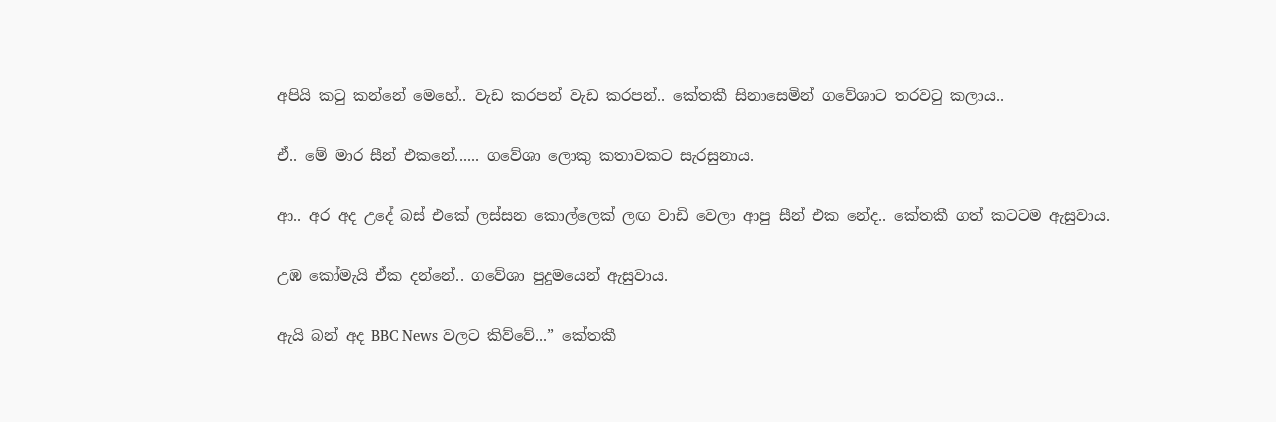අපියි කටු කන්නේ මෙහේ.. වැඩ කරපන් වැඩ කරපන්.. කේතකී සිනාසෙමින් ගවේශාට තරවටු කලාය..

ඒ.. මේ මාර සීන් එකනේ...... ගවේශා ලොකු කතාවකට සැරසුනාය.

ආ.. අර අද උදේ බස් එකේ ලස්සන කොල්ලෙක් ලඟ වාඩි වෙලා ආපු සීන් එක නේද.. කේතකී ගත් කටටම ඇසුවාය.

උඹ කෝමැයි ඒක දන්නේ.. ගවේශා පුදුමයෙන් ඇසුවාය.

ඇයි බන් අද BBC News වලට කිව්වේ...” කේතකී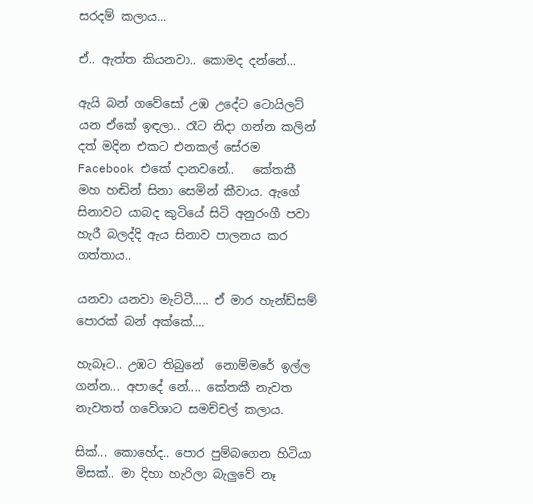සරදම් කලාය...

ඒ.. ඇත්ත කියනවා.. කොමද දන්නේ...

ඇයි බන් ගවේසෝ උඹ උදේට ටොයිලට් යන ඒකේ ඉඳලා.. රෑට නිදා ගන්න කලින් දත් මදින එකට එනකල් සේරම Facebook එකේ දානවනේ..   කේතකී මහ හඬින් සිනා සෙමින් කීවාය. ඇගේ සිනාවට යාබද කුටියේ සිටි අනුරංගී පවා හැරී බලද්දි ඇය සිනාව පාලනය කර ගත්තාය..

යනවා යනවා මැට්ටී..... ඒ මාර හැන්ඩ්සම් පොරක් බන් අක්කේ....

හැබෑට.. උඹට තිබුනේ  නොම්මරේ ඉල්ල ගන්න... අපාදේ නේ.... කේතකී නැවත නැවතත් ගවේශාට සමච්චල් කලාය.

සික්... කොහේද.. පොර පුම්බගෙන හිටියා මිසක්.. මා දිහා හැරිලා බැලුවේ නෑ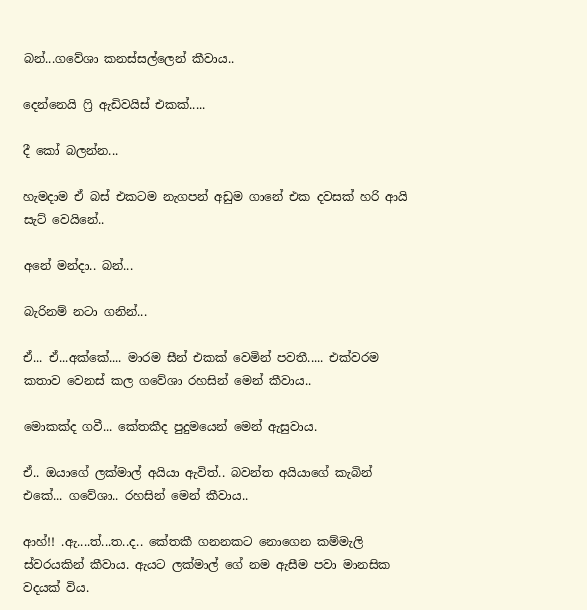බන්...ගවේශා කනස්සල්ලෙන් කීවාය..

දෙන්නෙයි ෆ්‍රි ඇඩිවයිස් එකක්.....

දී කෝ බලන්න...

හැමදාම ඒ බස් එකටම නැගපන් අඩුම ගානේ එක දවසක් හරි ආයි සැට් වෙයිනේ..

අනේ මන්දා.. බන්...

බැරිනම් නටා ගනින්...

ඒ... ඒ...අක්කේ.... මාරම සීන් එකක් වෙමින් පවතී..... එක්වරම කතාව වෙනස් කල ගවේශා රහසින් මෙන් කීවාය..

මොකක්ද ගවී... කේතකීද පුදුමයෙන් මෙන් ඇසුවාය.

ඒ.. ඔයාගේ ලක්මාල් අයියා ඇවිත්.. බවන්ත අයියාගේ කැබින් එකේ... ගවේශා.. රහසින් මෙන් කීවාය..

ආහ්!! .ඇ....ත්...ත..ද.. කේතකී ගනනකට නොගෙන කම්මැලි ස්වරයකින් කීවාය. ඇයට ලක්මාල් ගේ නම ඇසීම පවා මානසික වදයක් විය.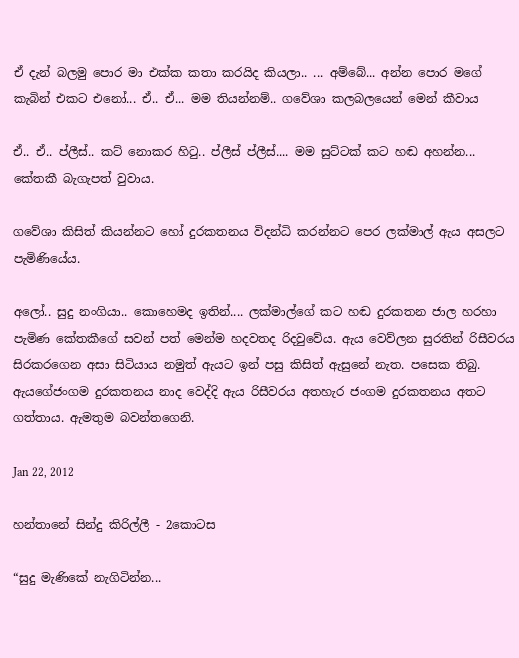ඒ දැන් බලමු පොර මා එක්ක කතා කරයිද කියලා.. ... අම්බේ... අන්න පොර මගේ කැබින් එකට එනෝ... ඒ.. ඒ... මම තියන්නම්.. ගවේශා කලබලයෙන් මෙන් කීවාය

ඒ.. ඒ.. ප්ලීස්.. කට් නොකර හිටු.. ප්ලීස් ප්ලීස්.... මම සුට්ටක් කට හඬ අහන්න... කේතකී බැගැපත් වුවාය.

ගවේශා කිසිත් කියන්නට හෝ දුරකතනය විදන්ධි කරන්නට පෙර ලක්මාල් ඇය අසලට පැමිණියේය.

අලෝ.. සුදු නංගියා.. කොහෙමද ඉතින්.... ලක්මාල්ගේ කට හඬ දුරකතන ජාල හරහා පැමිණ කේතකීගේ සවන් පත් මෙන්ම හදවතද රිදවුවේය. ඇය වෙව්ලන සුරතින් රිසීවරය සිරකරගෙන අසා සිටියාය නමුත් ඇයට ඉන් පසු කිසිත් ඇසුනේ නැත. පසෙක තිබු. ඇයගේජංගම දුරකතනය නාද වෙද්දි ඇය රිසීවරය අතහැර ජංගම දුරකතනය අතට ගත්තාය. ඇමතුම බවන්තගෙනි.

Jan 22, 2012

හන්තානේ සින්දු කිරිල්ලී - 2කොටස

“සුදු මැණිකේ නැගිටින්න...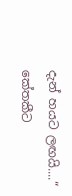දැන් හයට ලඟයි....“ කේතකීට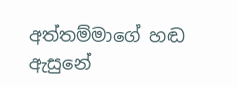අත්තම්මාගේ හඬ ඇසුනේ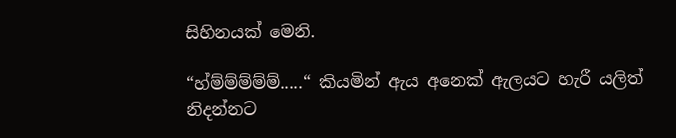සිහිනයක් මෙනි.

“හ්ම්ම්ම්ම්ම්.....“ කියමින් ඇය අනෙක් ඇලයට හැරී යලිත් නිදන්නට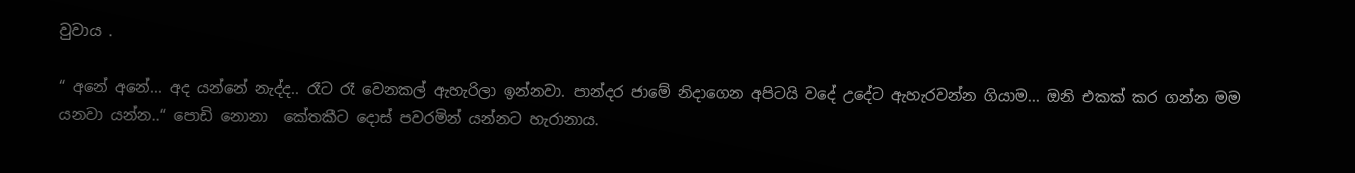වුවාය .

“ අනේ අනේ... අද යන්නේ නැද්ද.. රෑට රෑ වෙනකල් ඇහැරිලා ඉන්නවා. පාන්දර ජාමේ නිදාගෙන අපිටයි වදේ උදේට ඇහැරවන්න ගියාම... ඔනි එකක් කර ගන්න මම යනවා යන්න..“ පොඩි නොනා  කේතකීට දොස් පවරමින් යන්නට හැරානාය.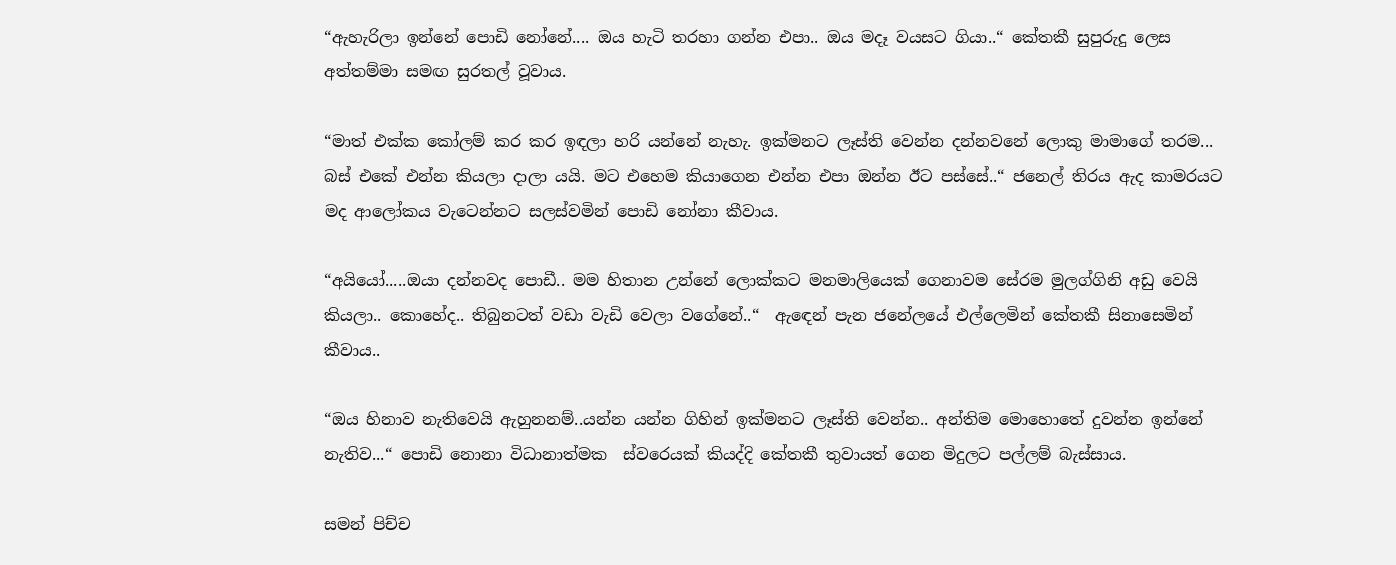“ඇහැරිලා ඉන්නේ පොඩි නෝනේ.... ඔය හැටි තරහා ගන්න එපා.. ඔය මදෑ වයසට ගියා..“ කේතකී සුපුරුදු ලෙස අත්තම්මා සමඟ සුරතල් වූවාය.

“මාත් එක්ක කෝලම් කර කර ඉඳලා හරි යන්නේ නැහැ. ඉක්මනට ලෑස්ති වෙන්න දන්නවනේ ලොකු මාමාගේ තරම... බස් එකේ එන්න කියලා දාලා යයි. මට එහෙම කියාගෙන එන්න එපා ඔන්න ඊට පස්සේ..“ ජනෙල් තිරය ඇද කාමරයට මද ආලෝකය වැටෙන්නට සලස්වමින් පොඩි නෝනා කීවාය.

“අයියෝ.....ඔයා දන්නවද පොඩී.. මම හිතාන උන්නේ ලොක්කට මනමාලියෙක් ගෙනාවම සේරම මුලග්ගිනි අඩු වෙයි කියලා.. කොහේද.. තිබුනටත් වඩා වැඩි වෙලා වගේනේ..“  ඇඳෙන් පැන ජනේලයේ එල්ලෙමින් කේතකී සිනාසෙමින් කීවාය..

“ඔය හිනාව නැතිවෙයි ඇහුනනම්..යන්න යන්න ගිහින් ඉක්මනට ලෑස්ති වෙන්න.. අන්තිම මොහොතේ දුවන්න ඉන්නේ නැතිව...“ පොඩි නොනා විධානාත්මක  ස්වරෙයක් කියද්දි කේතකී තුවායත් ගෙන මිදුලට පල්ලම් බැස්සාය.

සමන් පිච්ච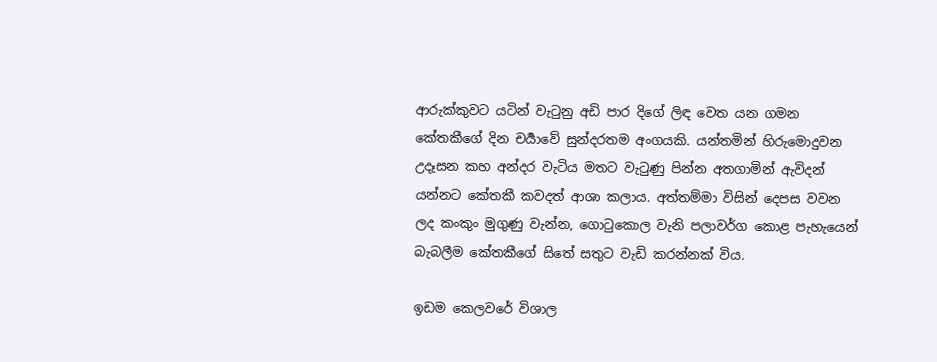ආරුක්කුවට යටින් වැටුනු අඩි පාර දිගේ ලිඳ වෙත යන ගමන කේතකීගේ දින චර්‍යාවේ සුන්දරතම අංගයකි. යන්තමින් හිරුමොදුවන උදෑසන කහ අන්දර වැටිය මතට වැටුණු පින්න අතගාමින් ඇවිදන් යන්නට කේතකී කවදත් ආශා කලාය. අත්තම්මා විසින් දෙපස වවන ලද කංකුං මුගුණු වැන්න, ගොටුකොල වැනි පලාවර්ග කොළ පැහැයෙන් බැබලීම කේතකීගේ සිතේ සතුට වැඩි කරන්නක් විය.

ඉඩම කෙලවරේ විශාල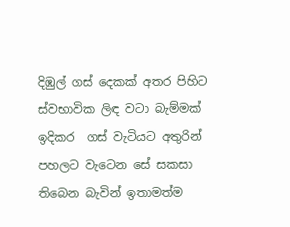දිඹුල් ගස් දෙකක් අතර පිහිට ස්වභාවික ලිඳ වටා බැම්මක් ඉදිකර  ගස් වැටියට අතුරින් පහලට වැටෙන සේ සකසා තිබෙන බැවින් ඉතාමත්ම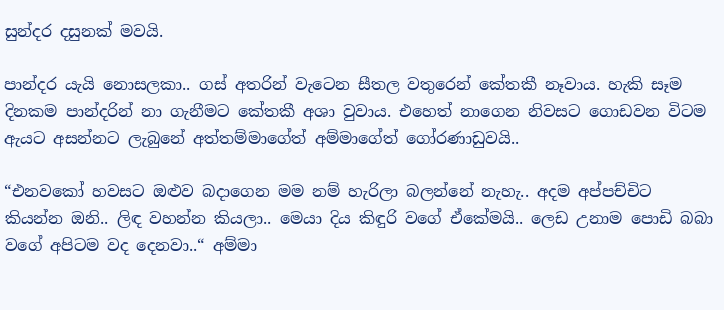සුන්දර දසුනක් මවයි.

පාන්දර යැයි නොසලකා.. ගස් අතරින් වැටෙන සීතල වතුරෙන් කේතකී නෑවාය. හැකි සෑම දිනකම පාන්දරින් නා ගැනීමට කේතකී අශා වුවාය. එහෙත් නාගෙන නිවසට ගොඩවන විටම ඇයට අසන්නට ලැබුනේ අත්තම්මාගේත් අම්මාගේත් ගෝරණාඩුවයි..

“එනවකෝ හවසට ඔළුව බදාගෙන මම නම් හැරිලා බලන්නේ නැහැ.. අදම අප්පච්චිට කියන්න ඔනි.. ලිඳ වහන්න කියලා.. මෙයා දිය කිඳුරි වගේ ඒකේමයි.. ලෙඩ උනාම පොඩි බබා වගේ අපිටම වද දෙනවා..“ අම්මා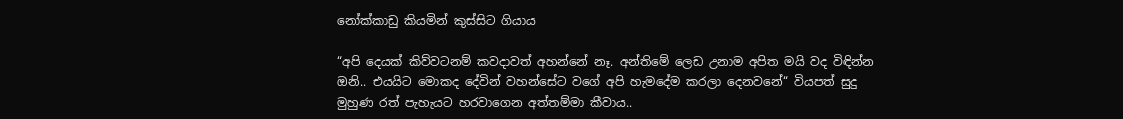නෝක්කාඩු කියමින් කුස්සිට ගියාය

“අපි දෙයක් කිව්වටනම් කවදාවත් අහන්නේ නෑ. අන්තිමේ ලෙඩ උනාම අපිත මයි වද විඳින්න ඔනි.. එයයිට මොකද දේවින් වහන්සේට වගේ අපි හැමදේම කරලා දෙනවනේ“ වියපත් සුදු මුහුණ රත් පැහැයට හරවාගෙන අත්තම්මා කීවාය..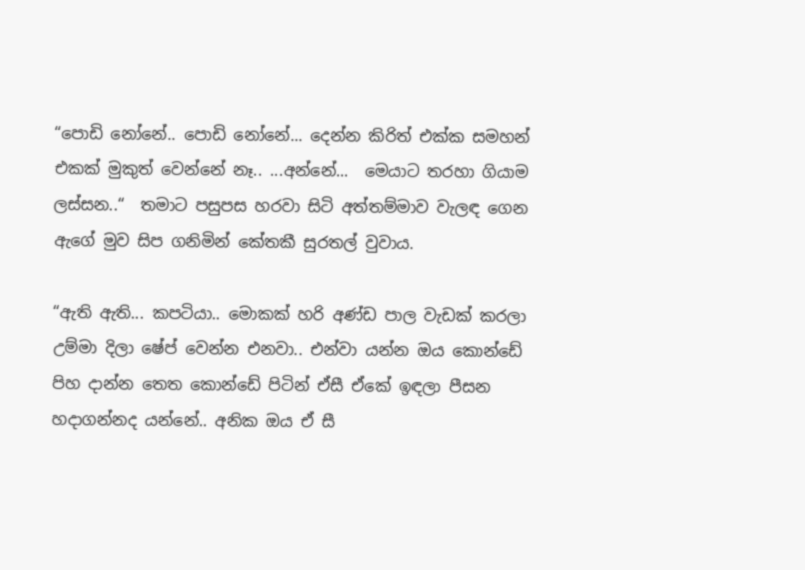“පොඩි නෝනේ.. පොඩි නෝනේ... දෙන්න කිරිත් එක්ක සමහන් එකක් මුකුත් වෙන්නේ නෑ.. ...අන්නේ...  මෙයාට තරහා ගියාම ලස්සන..“  තමාට පසුපස හරවා සිටි අත්තම්මාව වැලඳ ගෙන ඇගේ මුව සිප ගනිමින් කේතකී සුරතල් වුවාය.

“ඇති ඇති... කපටියා.. මොකක් හරි අණ්ඩ පාල වැඩක් කරලා උම්මා දිලා ෂේප් වෙන්න එනවා.. එන්වා යන්න ඔය කොන්ඩේ පිහ දාන්න තෙත කොන්ඩේ පිටින් ඒසී ඒකේ ඉඳලා පීසන හදාගන්නද යන්නේ.. අනික ඔය ඒ සී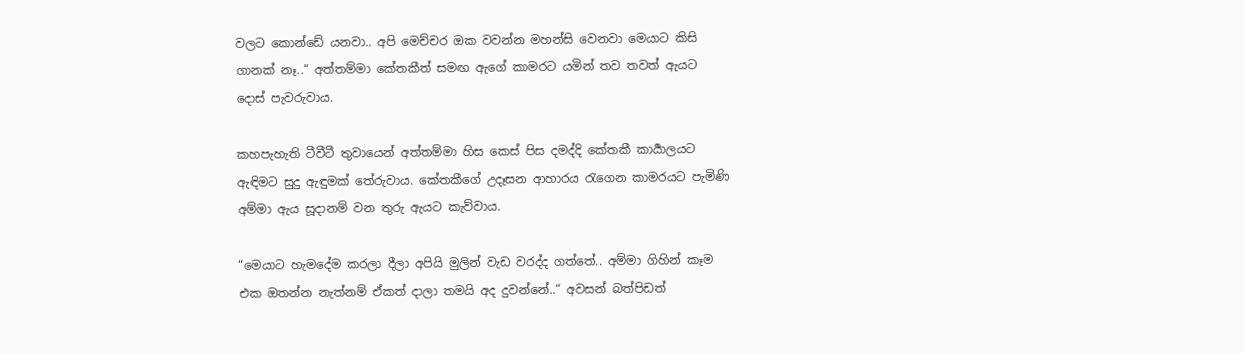වලට කොන්ඩේ යනවා.. අපි මෙච්චර ඔක වවන්න මහන්සි වෙනවා මෙයාට කිසි ගානක් නෑ..“ අත්තම්මා කේතකීත් සමඟ ඇගේ කාමරට යමින් තව තවත් ඇයට දොස් පැවරුවාය.

කහපැහැති ටීවීටී තුවායෙන් අත්තම්මා හිස කෙස් පිස දමද්දි කේතකී කාර්‍යාලයට ඇඳිමට සුදු ඇඳුමක් තේරුවාය. කේතකීගේ උදෑසන ආහාරය රැගෙන කාමරයට පැමිණි අම්මා ඇය සූදානම් වන තුරු ඇයට කැව්වාය.

“මෙයාට හැමදේම කරලා දීලා අපියි මුලින් වැඩ වරද්ද ගත්තේ.. අම්මා ගිහින් කෑම එක ඔතන්න නැත්නම් ඒකත් දාලා තමයි අද දුවන්නේ..“ අවසන් බත්පිඩත්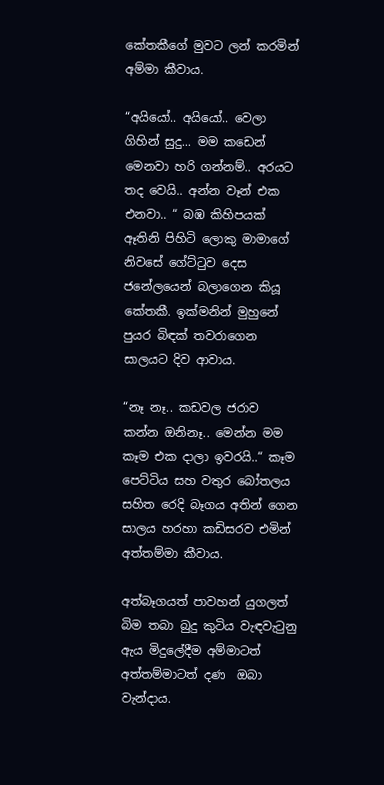කේතකීගේ මුවට ලන් කරමින් අම්මා කීවාය.

“අයියෝ.. අයියෝ.. වෙලා ගිහින් සුදු... මම කඩෙන් මෙනවා හරි ගන්නම්.. අරයට තද වෙයි.. අන්න වෑන් එක එනවා.. “ බඹ කිහිපයක් ඈතිනි පිහිටි ලොකු මාමාගේ නිවසේ ගේට්ටුව දෙස ජනේලයෙන් බලාගෙන කියූ කේතකී. ඉක්මනින් මුහුනේ පුයර බිඳක් තවරාගෙන සාලයට දිව ආවාය.

“නෑ නෑ.. කඩවල ජරාව කන්න ඔනිනෑ.. මෙන්න මම කෑම එක දාලා ඉවරයි..“ කෑම පෙට්ටිය සහ වතුර බෝතලය සහිත රෙදි බෑගය අතින් ගෙන සාලය හරහා කඩිසරව එමින් අත්තම්මා කීවාය.

අත්බෑගයත් පාවහන් යුගලත් බිම තබා බුදු කුටිය වැඳවැටුනු ඇය මිදුලේදීම අම්මාටත් අත්තම්මාටත් දණ  ඔබා වැන්දාය.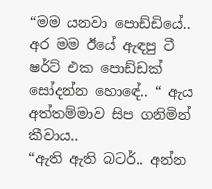“මම යනවා පොඩ්ඩියේ.. අර මම ඊයේ ඇඳපු ටී ෂර්ට් එක පොඩ්ඩක් සෝදන්න හොඳේ.. “ ඇය අත්තම්මාව සිප ගනිමින් කීවාය..
“ඇති ඇති බටර්.. අන්න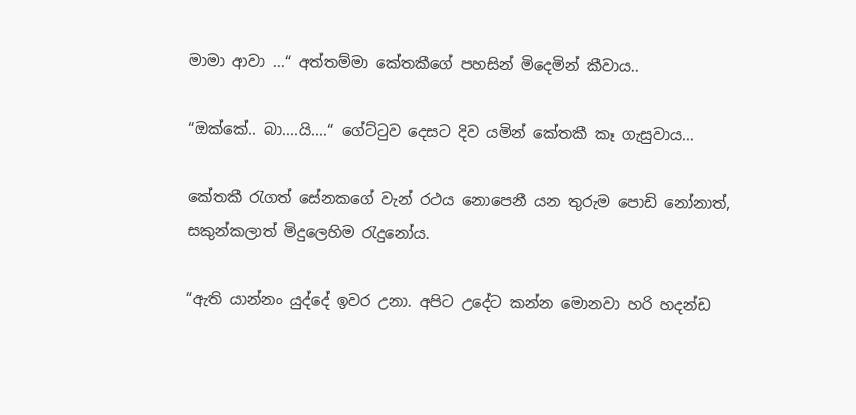මාමා ආවා ...“ අත්තම්මා කේතකීගේ පහසින් මිදෙමින් කීවාය..

“ඔක්කේ.. බා....යි....“ ගේට්ටුව දෙසට දිව යමින් කේතකී කෑ ගැසුවාය...

කේතකී රැගත් සේනකගේ වැන් රථය නොපෙනී යන තුරුම පොඩි නෝනාත්, සකුන්කලාත් මිදුලෙහිම රැදුනෝය.

“ඇති යාන්නං යුද්දේ ඉවර උනා. අපිට උදේට කන්න මොනවා හරි හදන්ඩ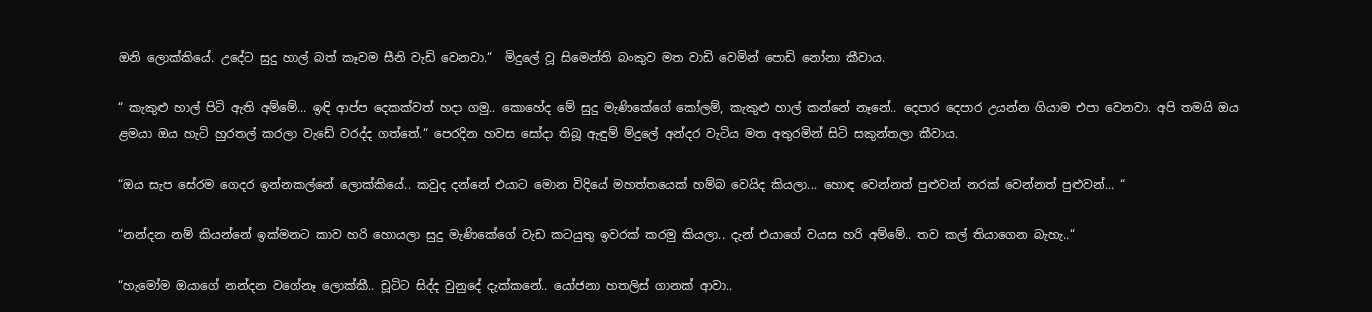ඔනි ලොක්කියේ. උදේට සුදු හාල් බත් කෑවම සීනි වැඩි වෙනවා.“  මිදුලේ වූ සිමෙන්ති බංකුව මත වාඩි වෙමින් පොඩි නෝනා කීවාය.

“ කැකුළු හාල් පිටි ඇති අම්මේ... ඉඳි ආප්ප දෙකක්වත් හදා ගමු.. කොහේද මේ සුදු මැණිකේගේ කෝලම්, කැකුළු හාල් කන්නේ නෑනේ.. දෙපාර දෙපාර උයන්න ගියාම එපා වෙනවා. අපි තමයි ඔය ළමයා ඔය හැටි හුරතල් කරලා වැඩේ වරද්ද ගත්තේ.“ පෙරදින හවස සෝදා තිබූ ඇඳුම් ම්දුලේ අන්දර වැටිය මත අතුරමින් සිටි සකුන්තලා කීවාය.

“ඔය සැප සේරම ගෙදර ඉන්නකල්නේ ලොක්කියේ.. කවුද දන්නේ එයාට මොන විදියේ මහත්තයෙක් හම්බ වෙයිද කියලා... හොඳ වෙන්නත් පුළුවන් නරක් වෙන්නත් පුළුවන්... “

“නන්දන නම් කියන්නේ ඉක්මනට කාව හරි හොයලා සුදු මැණිකේගේ වැඩ කටයුතු ඉවරක් කරමු කියලා.. දැන් එයාගේ වයස හරි අම්මේ.. තව කල් තියාගෙන බැහැ..“

“හැමෝම ඔයාගේ නන්දන වගේනෑ ලොක්කී.. චූටිට සිද්ද වුනුදේ දැක්කනේ.. යෝජනා හතලිස් ගානක් ආවා..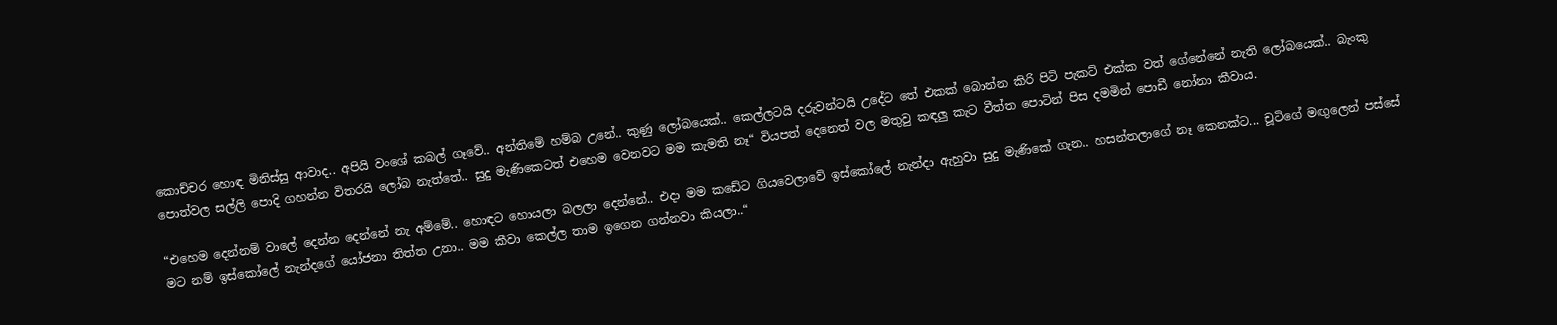කොච්චර හොඳ මිනිස්සු ආවාද.. අපියි වංශේ කබල් ගෑවේ.. අන්තිමේ හම්බ උනේ.. කුණු ලෝබයෙක්.. කෙල්ලටයි දරුවන්ටයි උදේට තේ එකක් බොන්න කිරි පිටි පැකට් එක්ක වත් ගේනේනේ නැති ලෝබයෙක්.. බැංකු පොත්වල සල්ලි පොදි ගහන්න විතරයි ලෝබ නැත්තේ.. සුදු මැණිකෙටත් එහෙම වෙනවට මම කැමති නෑ“ වියපත් දෙනෙත් වල මතුවු කඳලු කැට වීත්ත පොටින් පිස දමමින් පොඩී නෝනා කීවාය.

“එහෙම දෙන්නම් වාලේ දෙන්න දෙන්නේ නැ අම්මේ.. හොඳට හොයලා බලලා දෙන්නේ.. එදා මම කඩේට ගියවෙලාවේ ඉස්කෝලේ නැන්දා ඇහුවා සුදු මැණිකේ ගැන.. හසන්තලාගේ නෑ කෙනක්ට... චූටිගේ මඟුලෙන් පස්සේ මට නම් ඉස්කෝලේ නැන්දගේ යෝජනා තිත්ත උනා.. මම කීවා කෙල්ල තාම ඉගෙන ගන්නවා කියලා..“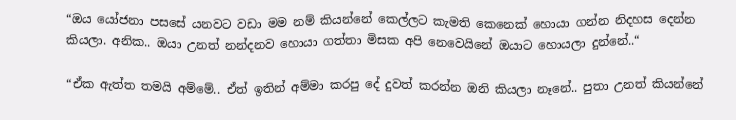“ඔය යෝජනා පසසේ යනවට වඩා මම නම් කියන්නේ කෙල්ලට කැමති කෙනෙක් හොයා ගන්න නිදහස දෙන්න කියලා. අනික.. ඔයා උනත් නන්දනව හොයා ගත්තා මිසක අපි නෙවෙයිනේ ඔයාට හොයලා දුන්නේ..“

“ඒක ඇත්ත තමයි අම්මේ.. ඒත් ඉතින් අම්මා කරපු දේ දුවත් කරන්න ඔනි කියලා නෑනේ.. පුතා උනත් කියන්නේ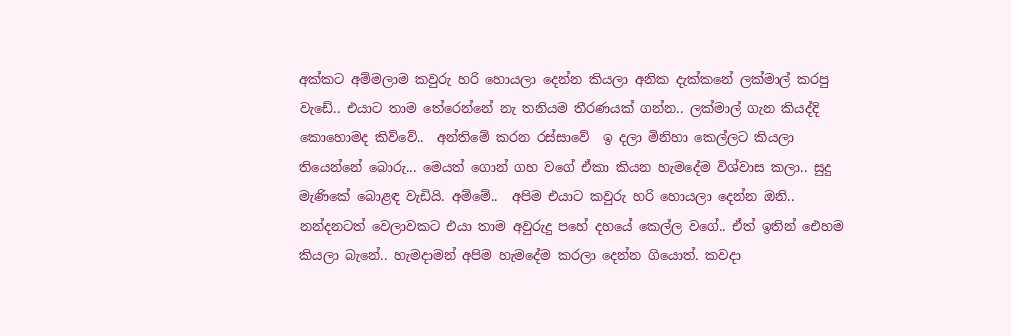අක්කට අම්මලාම කවුරු හරි හොයලා දෙන්න කියලා අනික දැක්කනේ ලක්මාල් කරපු වැඩේ.. එයාට තාම තේරෙන්නේ නැ තනියම තීරණයක් ගන්න.. ලක්මාල් ගැන කියද්දි කොහොමද කිව්වේ..  අන්තිමේ කරන රස්සාවේ  ඉ දලා මිනිහා කෙල්ලට කියලා තියෙන්නේ බොරු... මෙයත් ගොන් ගහ වගේ ඒකා කියන හැමදේම විශ්වාස කලා.. සුදු මැණිකේ බොළඳ වැඩියි. අම්මේ..  අපිම එයාට කවුරු හරි හොයලා දෙන්න ඔනි.. නන්දනටත් වෙලාවකට එයා තාම අවුරුදු පහේ දහයේ කෙල්ල වගේ.. ඒත් ඉතින් ඓහම කියලා බැනේ.. හැමදාමන් අපිම හැමදේම කරලා දෙන්න ගියොත්. කවදා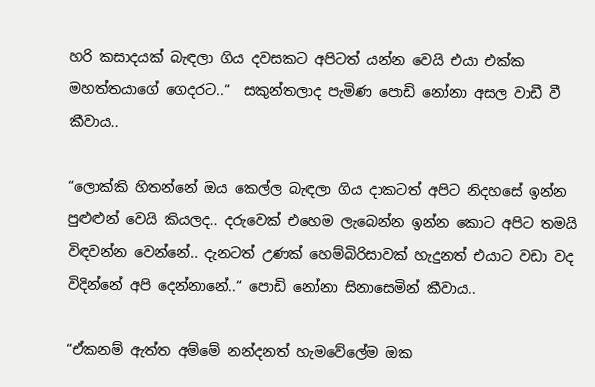හරි කසාදයක් බැඳලා ගිය දවසකට අපිටත් යන්න වෙයි එයා එක්ක මහත්තයාගේ ගෙදරට..“  සකුන්තලාද පැමිණ පොඩි නෝනා අසල වාඩී වී  කීවාය..

“ලොක්කි හිතන්නේ ඔය කෙල්ල බැඳලා ගිය දාකටත් අපිට නිදහසේ ඉන්න පුළුළුන් වෙයි කියලද.. දරුවෙක් එහෙම ලැබෙන්න ඉන්න කොට අපිට තමයි විඳවන්න වෙන්නේ.. දැනටත් උණක් හෙම්බිරිසාවක් හැදුනත් එයාට වඩා වද විදින්නේ අපි දෙන්නානේ..“ පොඩි නෝනා සිනාසෙමින් කීවාය..

“ඒකනම් ඇත්ත අම්මේ නන්දනත් හැමවේලේම ඔක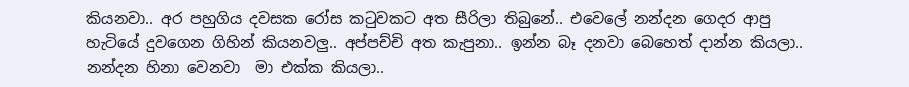කියනවා.. අර පහුගිය දවසක රෝස කටුවකට අත සීරිලා තිබුනේ.. එවෙලේ නන්දන ගෙදර ආපු හැටියේ දුවගෙන ගිහින් කියනවලු.. අප්පච්චි අත කැපුනා.. ඉන්න බෑ දනවා බෙහෙත් දාන්න කියලා.. නන්දන හිනා වෙනවා  මා එක්ක කියලා..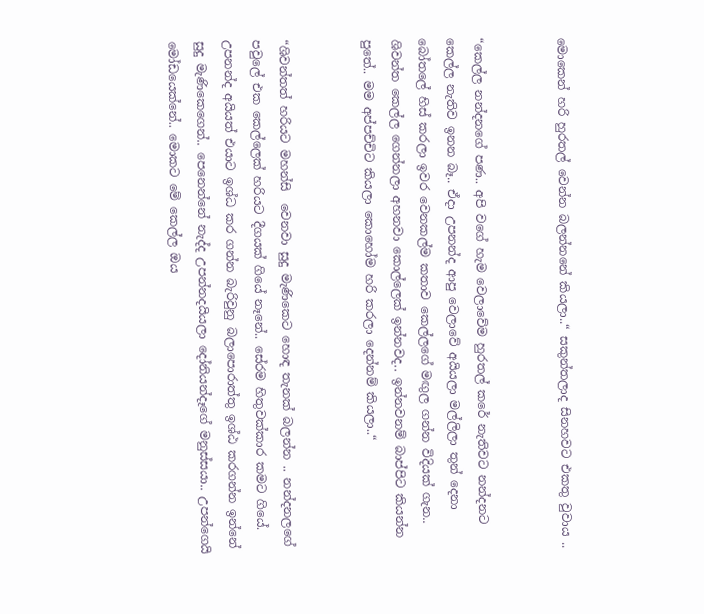මොකෙන් හරි හුරතල් වෙන්න බලන්නනේ කියලා..“ සකුන්තලාද සිනහවට එකතු වුවාය ..


“කෙල්ල නන්දනගේ පණ.. අපි වගේ හැම වෙලාවේම හුරතල් කරේ නැතිවට නන්දනට කෙල්ල නැතිව ඉනන බෑ.. ඒදා උපනන්ද ආපු වෙලාවේ අයියලා මල්ලිලා තුන් දෙනා බෝතලේ හිස් කරලා ඉවර වෙනකල්ම කතාව කෙල්ලගේ මඟුල ගන්න විදියක් ගැන.. ශිවන්ත කෙල්ල ගෙන්නලා අහනවා කොල්ලෙක් ඉන්නවද.. ඉන්නවනම් බාප්පිට කියන්න පුතේ.. මම අප්පච්චිට කියලා කොහෝම හරි කරලා දෙන්නම් කියලා..“


“ශිවන්තත් හරියට මහන්සි  වෙනවා සුදු මැණිකෙට හොඳ තැනක් බලන්න .. නන්දනලගේ පවුලේ එක කෙල්ලෙක් හරියට දීගයක් ගියේ නෑනේ.. සේරම හිතුවක්කාර කමට ගියේ. උපනන්ද අයියත් එයාට ඉශ්ධ කර ගන්න බැරිවුනු බලාපොරාත්තු ඉශ්ඨ කරගන්න ඉන්නේ සුදු මැණිකෙගෙන්.. පෙනෙන්නේ නැද්ද උපන්නදයියලා දෝනියන්දෑගේ මනුස්සයා.. උපන්ගෙයි මෝඩයෙක්නේ.. මොකට මේ කෙල්ල ඔය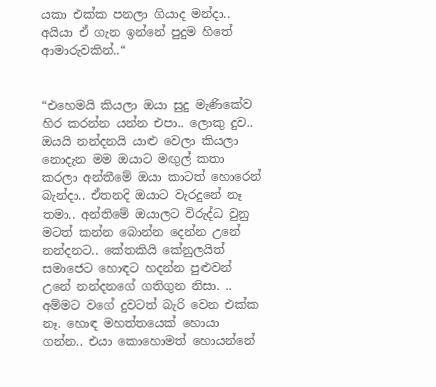යකා එක්ක පනලා ගියාද මන්දා.. අයියා ඒ ගැන ඉන්නේ පුදුම හිතේ ආමාරුවකින්..“


“එහෙමයි කියලා ඔයා සුදු මැණිකේව හිර කරන්න යන්න එපා.. ලොකු දුව..  ඔයයි නන්දනයි යාළු වෙලා කියලා නොදැන මම ඔයාට මඟුල් කතා කරලා අන්තීමේ ඔයා කාටත් හොරෙන් බැන්දා.. ඒතනදි ඔයාට වැරදුනේ නෑ තමා.. අන්තිමේ ඔයාලට විරුද්ධ වුනු මටත් කන්න බොන්න දෙන්න උනේ නන්දනට.. කේතකියි කේනුලයිත් සමාජෙට හොඳට හදන්න පුළුවන් උනේ නන්දනගේ ගතිගුන නිසා. .. අම්මට වගේ දුවටත් බැරි වෙන එක්ක නෑ. හොඳ මහත්තයෙක් හොයා ගන්න.. එයා කොහොමත් හොයන්නේ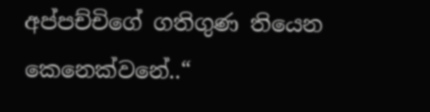අප්පච්චිගේ ගතිගුණ තියෙන කෙනෙක්වනේ..“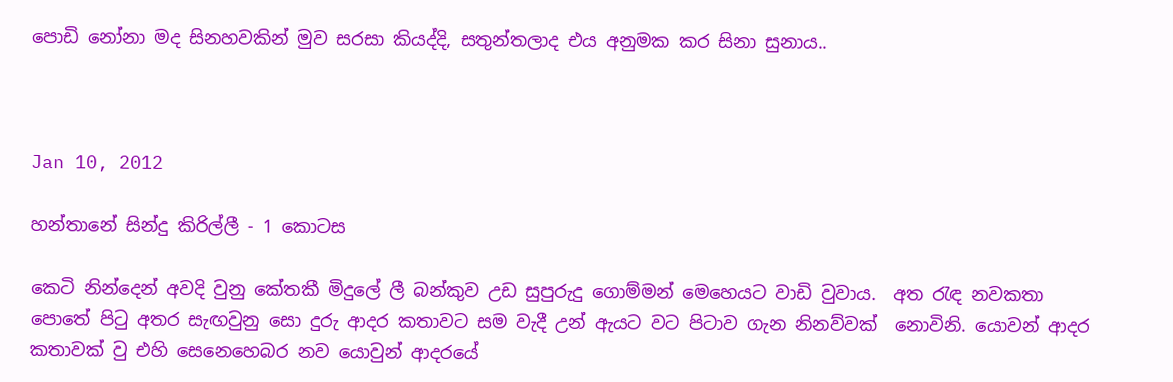පොඩි නෝනා මද සිනහවකින් මුව සරසා කියද්දි, සතුන්තලාද එය අනුමක කර සිනා සුනාය..



Jan 10, 2012

හන්තානේ සින්දු කිරිල්ලී - 1 කොටස

කෙටි නින්දෙන් අවදි වුනු කේතකී මිදුලේ ලී බන්කුව උඩ සුපුරුදු ගොම්මන් මෙහෙයට වාඩි වුවාය.  අත රැඳ නවකතා පොතේ පිටු අතර සැඟවුනු සො දුරු ආදර කතාවට සම වැදී උන් ඇයට වට පිටාව ගැන නිනව්වක්  නොවිනි. යොවන් ආදර කතාවක් වු එහි සෙනෙහෙබර නව යොවුන් ආදරයේ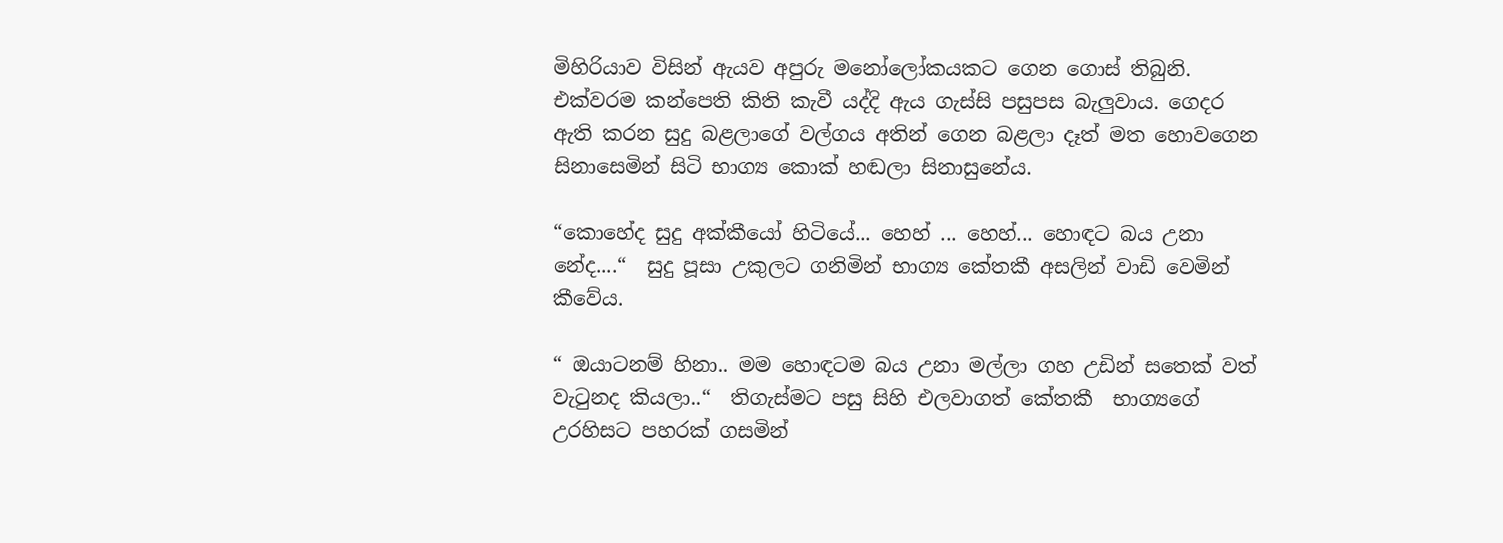මිහිරියාව විසින් ඇයව අපුරු මනෝලෝකයකට ගෙන ගොස් තිබුනි.  එක්වරම කන්පෙති කිති කැවී යද්දි ඇය ගැස්සි පසුපස බැලුවාය. ගෙදර ඇති කරන සුදු බළලාගේ වල්ගය අතින් ගෙන බළලා දෑත් මත හොවගෙන සිනාසෙමින් සිටි භාග්‍ය කොක් හඬලා සිනාසුනේය.

“කොහේද සුදු අක්කීයෝ හිටියේ... හෙහ් ... හෙහ්... හොඳට බය උනා නේද....“  සුදු පූසා උකුලට ගනිමින් භාග්‍ය කේතකී අසලින් වාඩි වෙමින් කීවේය.

“ ඔයාටනම් හිනා.. මම හොඳටම බය උනා මල්ලා ගහ උඩින් සතෙක් වත් වැටුනද කියලා..“  තිගැස්මට පසු සිහි එලවාගත් කේතකී  භාග්‍යගේ උරහිසට පහරක් ගසමින්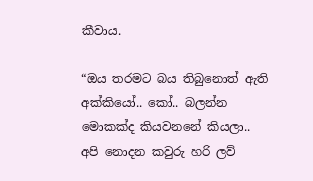කීවාය.

“ඔය තරමට බය තිබුනොත් ඇති අක්කියෝ.. කෝ.. බලන්න මොකක්ද කියවනනේ කියලා.. අපි නොදන කවුරු හරි ලව්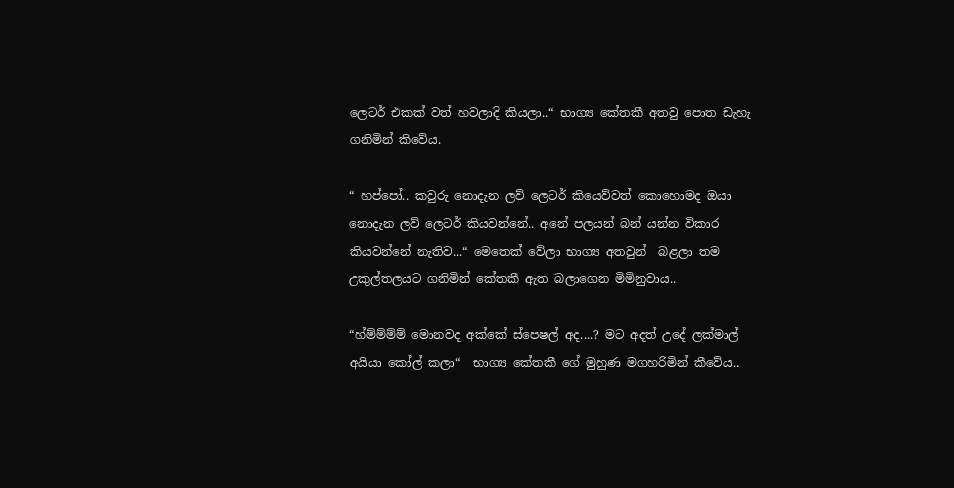ලෙටර් එකක් වත් හවලාදි කියලා..“ භාග්‍ය කේතකී අතවු පොත ඩැහැ ගනිමින් කිවේය.

“ හප්පෝ.. කවුරු නොදැන ලව් ලෙටර් කියෙව්වත් කොහොමද ඔයා නොදැන ලව් ලෙටර් කියවන්නේ.. අනේ පලයන් බන් යන්න විකාර කියවන්නේ නැතිව...“ මෙතෙක් වේලා භාග්‍ය අතවුන්  බළලා තම උකුල්තලයට ගනිමින් කේතකී ඇත බලාගෙන මිමිනුවාය..

“හ්ම්ම්ම්ම් මොනවද අක්කේ ස්පෙෂල් අද....? මට අදත් උදේ ලක්මාල් අයියා කෝල් කලා“  භාග්‍ය කේතකී ගේ මුහුණ මගහරිමින් කීවේය..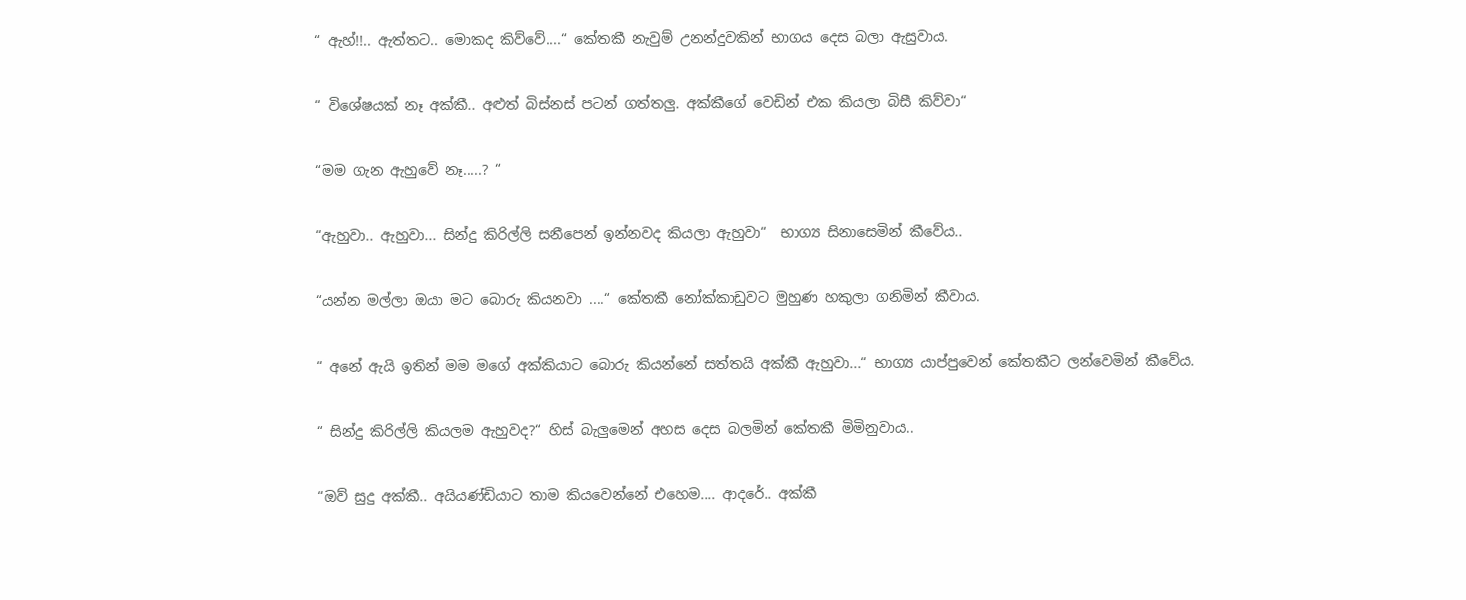“ ඇහ්!!.. ඇත්තට.. මොකද කිව්වේ....“ කේතකී නැවුම් උනන්දුවකින් භාගය දෙස බලා ඇසුවාය.

“ විශේෂයක් නෑ අක්කී.. අළුත් බිස්නස් පටන් ගත්තලු. අක්කීගේ වෙඩින් එක කියලා බිසී කිව්වා“

“මම ගැන ඇහුවේ නෑ.....? “

“ඇහුවා.. ඇහුවා... සින්දු කිරිල්ලි සනීපෙන් ඉන්නවද කියලා ඇහුවා“  භාග්‍ය සිනාසෙමින් කීවේය..

“යන්න මල්ලා ඔයා මට බොරු කියනවා ....“ කේතකී නෝක්කාඩුවට මුහුණ හකුලා ගනිමින් කීවාය.

“ අනේ ඇයි ඉතින් මම මගේ අක්කියාට බොරු කියන්නේ සත්තයි අක්කී ඇහුවා...“ භාග්‍ය යාප්පුවෙන් කේතකීට ලන්වෙමින් කීවේය.

“ සින්දු කිරිල්ලි කියලම ඇහුවද?“ හිස් බැලුමෙන් අහස දෙස බලමින් කේතකී මිමිනුවාය..

“ඔව් සුදු අක්කී.. අයියණ්ඩියාට තාම කියවෙන්නේ එහෙම.... ආදරේ.. අක්කී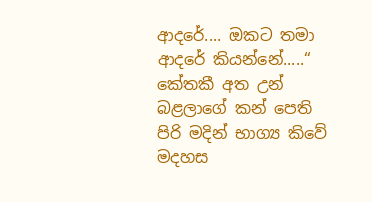ආදරේ.... ඔකට තමා ආදරේ කියන්නේ.....“ කේතකී අත උන්  බළලාගේ කන් පෙති පිරි මදින් භාග්‍ය කිවේ   මදහස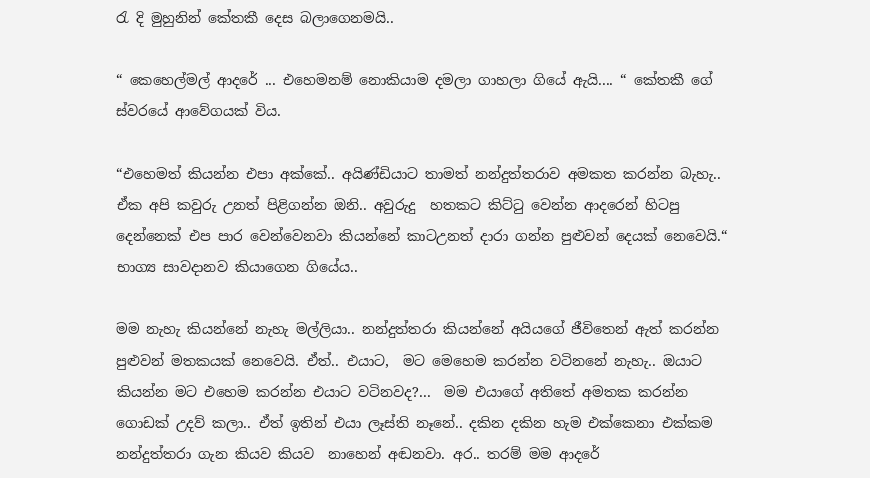රැ දි මුහුනින් කේතකී දෙස බලාගෙනමයි..

“ කෙහෙල්මල් ආදරේ ... එහෙමනම් නොකියාම දමලා ගාහලා ගියේ ඇයි.... “ කේතකී ගේ ස්වරයේ ආවේගයක් විය.

“එහෙමත් කියන්න එපා අක්කේ.. අයිණ්ඩියාට තාමත් නන්දුත්තරාව අමකත කරන්න බැහැ.. ඒක අපි කවුරු උනත් පිළිගන්න ඔනි.. අවුරුදු  හතකට කිට්ටු වෙන්න ආදරෙන් හිටපු දෙන්නෙක් එප පාර වෙන්වෙනවා කියන්නේ කාටඋනත් දාරා ගන්න පුළුවන් දෙයක් නෙවෙයි.“ භාග්‍ය සාවදානව කියාගෙන ගියේය..

මම නැහැ කියන්නේ නැහැ මල්ලියා.. නන්දුත්තරා කියන්නේ අයියගේ ජීවිතෙන් ඇත් කරන්න පුළුවන් මතකයක් නෙවෙයි. ඒත්.. එයාට,  මට මෙහෙම කරන්න වටිනනේ නැහැ.. ඔයාට කියන්න මට එහෙම කරන්න එයාට වටිනවද?...  මම එයාගේ අතිතේ අමතක කරන්න ගොඩක් උදව් කලා.. ඒත් ඉතින් එයා ලෑස්ති නෑනේ.. දකින දකින හැම එක්කෙනා එක්කම නන්දුත්තරා ගැන කියව කියව  නාහෙන් අඬනවා. අර.. තරම් මම ආදරේ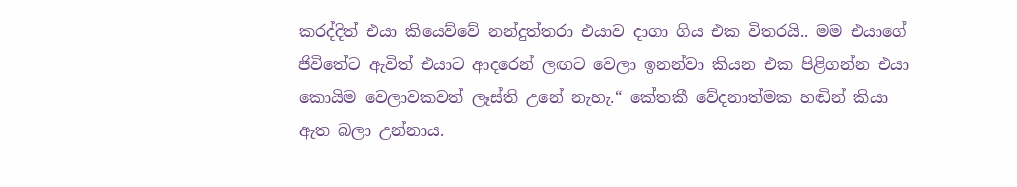කරද්දිත් එයා කියෙව්වේ නන්දුත්තරා එයාව දාගා ගිය එක විතරයි.. මම එයාගේ ජිවිතේට ඇවිත් එයාට ආදරෙන් ලඟට වෙලා ඉනන්වා කියන එක පිළිගන්න එයා කොයිම වෙලාවකවත් ලෑස්ති උනේ නැහැ.“ කේතකී වේදනාත්මක හඬින් කියා ඇත බලා උන්නාය.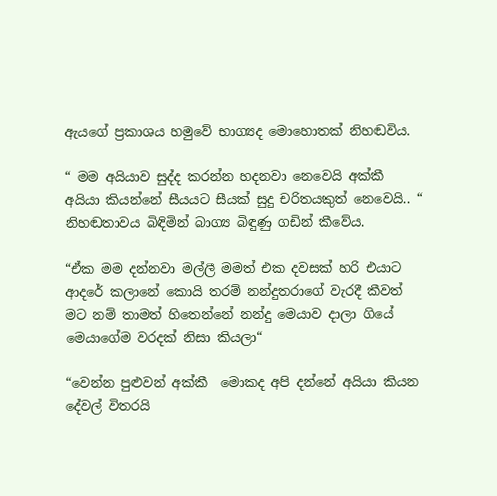ඇයගේ ප්‍රකාශය හමුවේ භාග්‍යද මොහොතක් නිහඬවිය.

“ මම අයියාව සුද්ද කරන්න හදනවා නෙවෙයි අක්කී අයියා කියන්නේ සීයයට සීයක් සුදු චරිතයකුත් නෙවෙයි.. “ නිහඬතාවය බිඳිමින් බාග්‍ය බිඳුණු ගඩින් කීවේය.

“ඒක මම දන්නවා මල්ලී මමත් එක දවසක් හරි එයාට ආදරේ කලානේ කොයි තරම් නන්දුතරාගේ වැරදී කීවත් මට නම් තාමත් හිතෙන්නේ නන්දු මෙයාව දාලා ගියේ මෙයාගේම වරදක් නිසා කියලා“

“වෙන්න පුළුවන් අක්කී  මොකද අපි දන්නේ අයියා කියන දේවල් විතරයි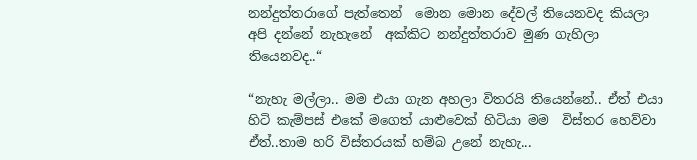නන්දුත්තරාගේ පැත්තෙන්  මොන මොන දේවල් තියෙනවද කියලා අපි දන්නේ නැහැනේ  අක්කිට නන්දුත්තරාව මුණ ගැහිලා තියෙනවද..“

“නැහැ මල්ලා.. මම එයා ගැන අහලා විතරයි තියෙන්නේ.. ඒත් එයා  හිටි කැම්පස් එකේ මගෙත් යාළුවෙක් හිටියා මම  විස්තර හෙව්වා ඒත්..තාම හරි විස්තරයක් හම්බ උනේ නැහැ...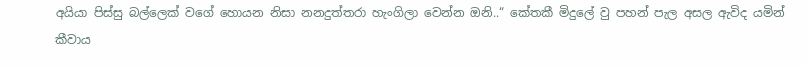අයියා පිස්සු බල්ලෙක් වගේ හොයන නිසා නනදුත්තරා හැංගිලා වෙන්න ඔනි..“ කේතකී මිදුලේ වු පහන් පැල අසල ඇවිද යමින් කීවාය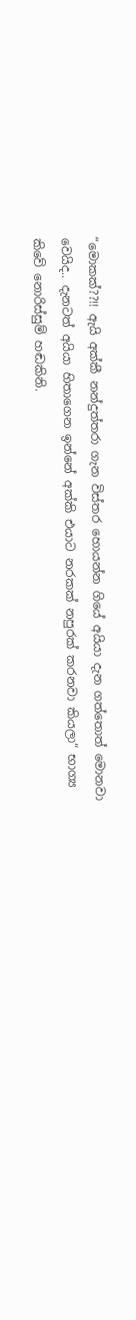“මොකක්??!! ඇයි අක්කී නන්දුත්තරා ගැන විස්තර හොයන්න ගියේ අයියා දැන ගත්තොත් මොනවා වෙයිද.. දැනටත් අයියා හිතාගෙන ඉන්නේ අක්කි එයාට නරකක් නපුරක් කරනවා කියලා“ භාග්‍ය කිවේ නොරිස්සුම් හඬකිනි.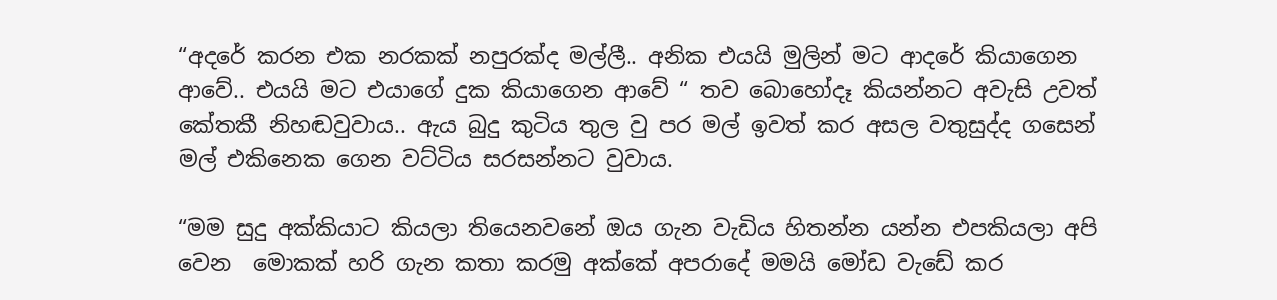“අදරේ කරන එක නරකක් නපුරක්ද මල්ලී.. අනික එයයි මුලින් මට ආදරේ කියාගෙන ආවේ.. එයයි මට එයාගේ දුක කියාගෙන ආවේ “ තව බොහෝදෑ කියන්නට අවැසි උවත්  කේතකී නිහඬවුවාය.. ඇය බුදු කුටිය තුල වු පර මල් ඉවත් කර අසල වතුසුද්ද ගසෙන් මල් එකිනෙක ගෙන වට්ටිය සරසන්නට වුවාය.

“මම සුදු අක්කියාට කියලා තියෙනවනේ ඔය ගැන වැඩිය හිතන්න යන්න එපකියලා අපි වෙන  මොකක් හරි ගැන කතා කරමු අක්කේ අපරාදේ මමයි මෝඩ වැඩේ කර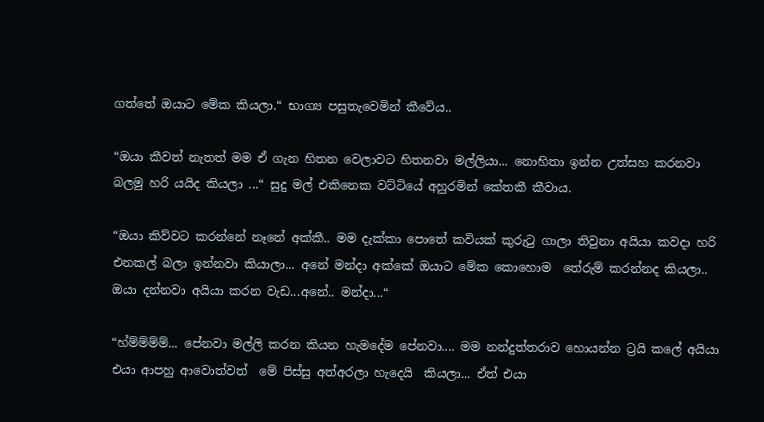ගත්තේ ඔයාට මේක කියලා.“ භාග්‍ය පසුතැවෙමින් කීවේය..

“ඔයා කීවත් නැතත් මම ඒ ගැන හිතන වෙලාවට හිතනවා මල්ලියා... නොහිතා ඉන්න උත්සහ කරනවා බලමු හරි යයිද කියලා ...“ සුදු මල් එකිනෙක වට්ටියේ අහුරමින් කේතකී කීවාය.

“ඔයා කිව්වට කරන්නේ නෑනේ අක්කී.. මම දැක්කා පොතේ කවියක් කුරුටු ගාලා තිවුනා අයියා කවදා හරි එනකල් බලා ඉන්නවා කියාලා... අනේ මන්දා අක්කේ ඔයාට මේක කොහොම  තේරුම් කරන්නද කියලා.. ඔයා දන්නවා අයියා කරන වැඩ...අනේ.. මන්දා...“

“හ්ම්ම්ම්ම්... පේනවා මල්ලි කරන කියන හැමදේම පේනවා.... මම නන්දුත්තරාව හොයන්න ට්‍රයි කලේ අයියා එයා ආපහු ආවොත්වත්  මේ පිස්සු අත්අරලා හැදෙයි  කියලා... ඒත් එයා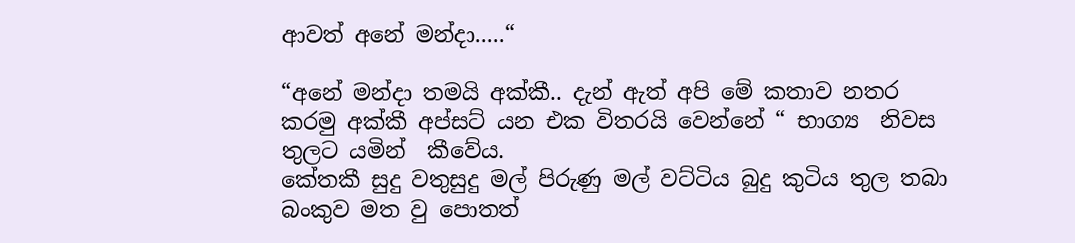ආවත් අනේ මන්දා.....“

“අනේ මන්දා තමයි අක්කී.. දැන් ඇත් අපි මේ කතාව නතර කරමු අක්කී අප්සට් යන එක විතරයි වෙන්නේ “ භාග්‍ය  නිවස තුලට යමින්  කීවේය.
කේතකී සුදු වතුසුදු මල් පිරුණු මල් වට්ටිය බුදු කුටිය තුල තබා  බංකුව මත වු පොතත්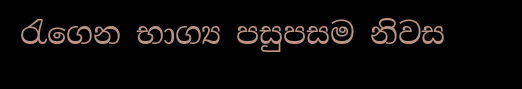රැගෙන භාග්‍ය පසුපසම නිවස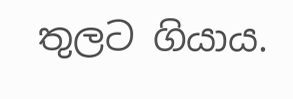තුලට ගියාය.